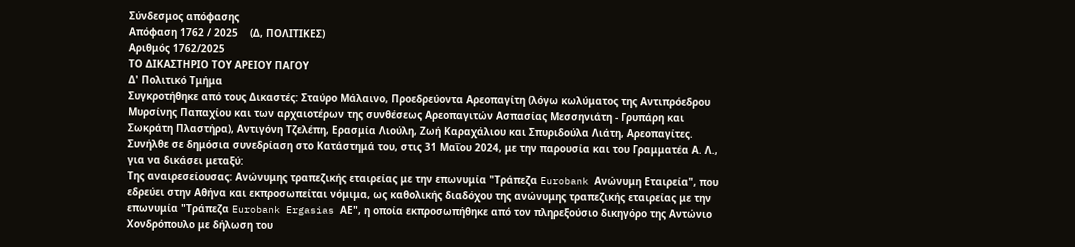Σύνδεσμος απόφασης
Απόφαση 1762 / 2025    (Δ, ΠΟΛΙΤΙΚΕΣ)
Αριθμός 1762/2025
ΤΟ ΔΙΚΑΣΤΗΡΙΟ ΤΟΥ ΑΡΕΙΟΥ ΠΑΓΟΥ
Δ' Πολιτικό Τμήμα
Συγκροτήθηκε από τους Δικαστές: Σταύρο Μάλαινο, Προεδρεύοντα Αρεοπαγίτη (λόγω κωλύματος της Αντιπρόεδρου Μυρσίνης Παπαχίου και των αρχαιοτέρων της συνθέσεως Αρεοπαγιτών Ασπασίας Μεσσηνιάτη - Γρυπάρη και Σωκράτη Πλαστήρα), Αντιγόνη Τζελέπη, Ερασμία Λιούλη, Ζωή Καραχάλιου και Σπυριδούλα Λιάτη, Αρεοπαγίτες.
Συνήλθε σε δημόσια συνεδρίαση στο Κατάστημά του, στις 31 Μαΐου 2024, με την παρουσία και του Γραμματέα Α. Λ., για να δικάσει μεταξύ:
Της αναιρεσείουσας: Ανώνυμης τραπεζικής εταιρείας με την επωνυμία "Τράπεζα Eurobank Ανώνυμη Εταιρεία", που εδρεύει στην Αθήνα και εκπροσωπείται νόμιμα, ως καθολικής διαδόχου της ανώνυμης τραπεζικής εταιρείας με την επωνυμία "Τράπεζα Eurobank Ergasias ΑΕ", η οποία εκπροσωπήθηκε από τον πληρεξούσιο δικηγόρο της Αντώνιο Χονδρόπουλο με δήλωση του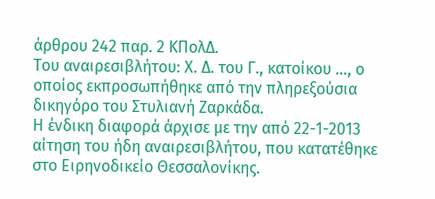άρθρου 242 παρ. 2 ΚΠολΔ.
Του αναιρεσιβλήτου: Χ. Δ. του Γ., κατοίκου ..., ο οποίος εκπροσωπήθηκε από την πληρεξούσια δικηγόρο του Στυλιανή Ζαρκάδα.
Η ένδικη διαφορά άρχισε με την από 22-1-2013 αίτηση του ήδη αναιρεσιβλήτου, που κατατέθηκε στο Ειρηνοδικείο Θεσσαλονίκης.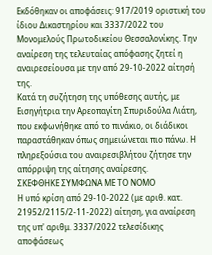Εκδόθηκαν οι αποφάσεις: 917/2019 οριστική του ίδιου Δικαστηρίου και 3337/2022 του Μονομελούς Πρωτοδικείου Θεσσαλονίκης. Την αναίρεση της τελευταίας απόφασης ζητεί η αναιρεσείουσα με την από 29-10-2022 αίτησή της.
Κατά τη συζήτηση της υπόθεσης αυτής, με Εισηγήτρια την Αρεοπαγίτη Σπυριδούλα Λιάτη, που εκφωνήθηκε από το πινάκιο, οι διάδικοι παραστάθηκαν όπως σημειώνεται πιο πάνω. Η πληρεξούσια του αναιρεσιβλήτου ζήτησε την απόρριψη της αίτησης αναίρεσης.
ΣΚΕΦΘΗΚΕ ΣΥΜΦΩΝΑ ΜΕ ΤΟ ΝΟΜΟ
Η υπό κρίση από 29-10-2022 (με αριθ. κατ. 21952/2115/2-11-2022) αίτηση, για αναίρεση της υπ' αριθμ. 3337/2022 τελεσίδικης αποφάσεως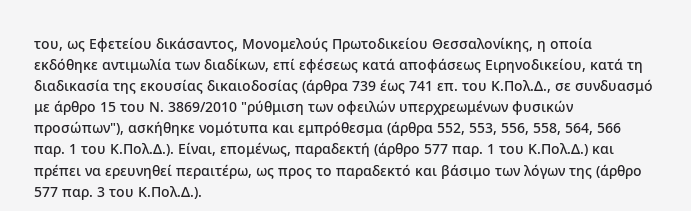του, ως Εφετείου δικάσαντος, Μονομελούς Πρωτοδικείου Θεσσαλονίκης, η οποία εκδόθηκε αντιμωλία των διαδίκων, επί εφέσεως κατά αποφάσεως Ειρηνοδικείου, κατά τη διαδικασία της εκουσίας δικαιοδοσίας (άρθρα 739 έως 741 επ. του Κ.Πολ.Δ., σε συνδυασμό με άρθρο 15 του Ν. 3869/2010 "ρύθμιση των οφειλών υπερχρεωμένων φυσικών προσώπων"), ασκήθηκε νομότυπα και εμπρόθεσμα (άρθρα 552, 553, 556, 558, 564, 566 παρ. 1 του Κ.Πολ.Δ.). Είναι, επομένως, παραδεκτή (άρθρο 577 παρ. 1 του Κ.Πολ.Δ.) και πρέπει να ερευνηθεί περαιτέρω, ως προς το παραδεκτό και βάσιμο των λόγων της (άρθρο 577 παρ. 3 του Κ.Πολ.Δ.).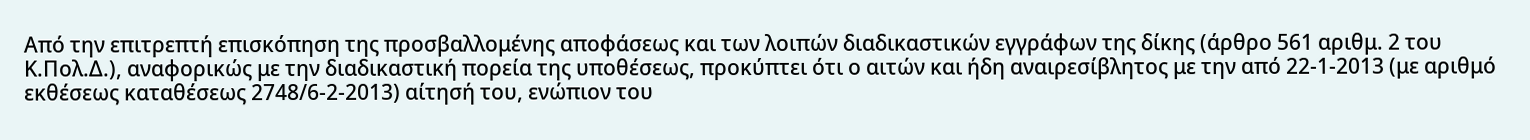Από την επιτρεπτή επισκόπηση της προσβαλλομένης αποφάσεως και των λοιπών διαδικαστικών εγγράφων της δίκης (άρθρο 561 αριθμ. 2 του Κ.Πολ.Δ.), αναφορικώς με την διαδικαστική πορεία της υποθέσεως, προκύπτει ότι ο αιτών και ήδη αναιρεσίβλητος με την από 22-1-2013 (με αριθμό εκθέσεως καταθέσεως 2748/6-2-2013) αίτησή του, ενώπιον του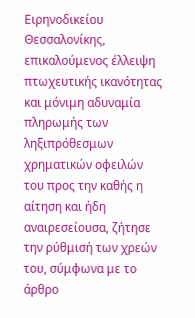Ειρηνοδικείου Θεσσαλονίκης, επικαλούμενος έλλειψη πτωχευτικής ικανότητας και μόνιμη αδυναμία πληρωμής των ληξιπρόθεσμων χρηματικών οφειλών του προς την καθής η αίτηση και ήδη αναιρεσείουσα, ζήτησε την ρύθμισή των χρεών του, σύμφωνα με το άρθρο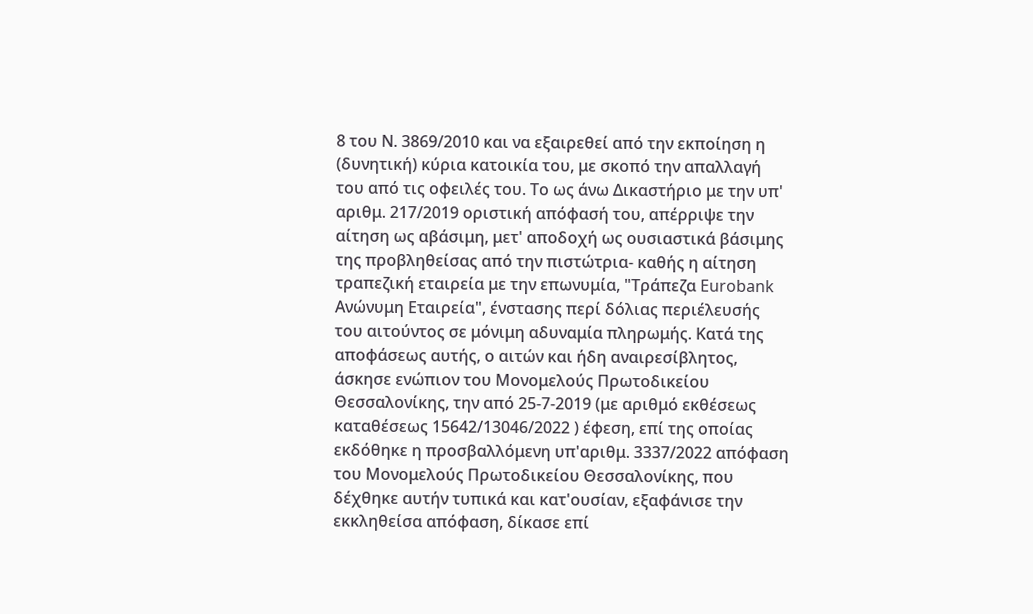8 του Ν. 3869/2010 και να εξαιρεθεί από την εκποίηση η (δυνητική) κύρια κατοικία του, με σκοπό την απαλλαγή του από τις οφειλές του. Το ως άνω Δικαστήριο με την υπ' αριθμ. 217/2019 οριστική απόφασή του, απέρριψε την αίτηση ως αβάσιμη, μετ' αποδοχή ως ουσιαστικά βάσιμης της προβληθείσας από την πιστώτρια- καθής η αίτηση τραπεζική εταιρεία με την επωνυμία, "Τράπεζα Eurobank Ανώνυμη Εταιρεία", ένστασης περί δόλιας περιέλευσής του αιτούντος σε μόνιμη αδυναμία πληρωμής. Κατά της αποφάσεως αυτής, ο αιτών και ήδη αναιρεσίβλητος, άσκησε ενώπιον του Μονομελούς Πρωτοδικείου Θεσσαλονίκης, την από 25-7-2019 (με αριθμό εκθέσεως καταθέσεως 15642/13046/2022 ) έφεση, επί της οποίας εκδόθηκε η προσβαλλόμενη υπ'αριθμ. 3337/2022 απόφαση του Μονομελούς Πρωτοδικείου Θεσσαλονίκης, που δέχθηκε αυτήν τυπικά και κατ'ουσίαν, εξαφάνισε την εκκληθείσα απόφαση, δίκασε επί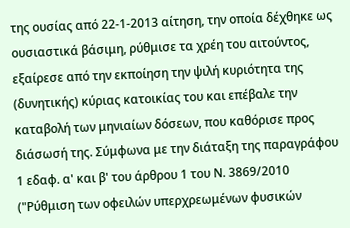της ουσίας από 22-1-2013 αίτηση, την οποία δέχθηκε ως ουσιαστικά βάσιμη, ρύθμισε τα χρέη του αιτούντος, εξαίρεσε από την εκποίηση την ψιλή κυριότητα της (δυνητικής) κύριας κατοικίας του και επέβαλε την καταβολή των μηνιαίων δόσεων, που καθόρισε προς διάσωσή της. Σύμφωνα με την διάταξη της παραγράφου 1 εδαφ. α' και β' του άρθρου 1 του Ν. 3869/2010 ("Ρύθμιση των οφειλών υπερχρεωμένων φυσικών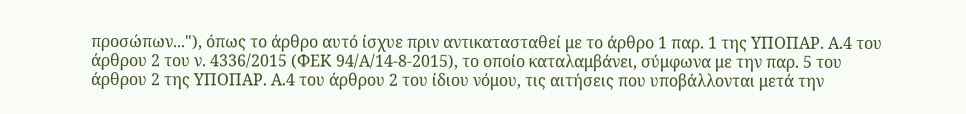προσώπων..."), όπως το άρθρο αυτό ίσχυε πριν αντικατασταθεί με το άρθρο 1 παρ. 1 της ΥΠΟΠΑΡ. Α.4 του άρθρου 2 του ν. 4336/2015 (ΦΕΚ 94/Α/14-8-2015), το οποίο καταλαμβάνει, σύμφωνα με την παρ. 5 του άρθρου 2 της ΥΠΟΠΑΡ. Α.4 του άρθρου 2 του ίδιου νόμου, τις αιτήσεις που υποβάλλονται μετά την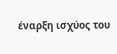έναρξη ισχύος του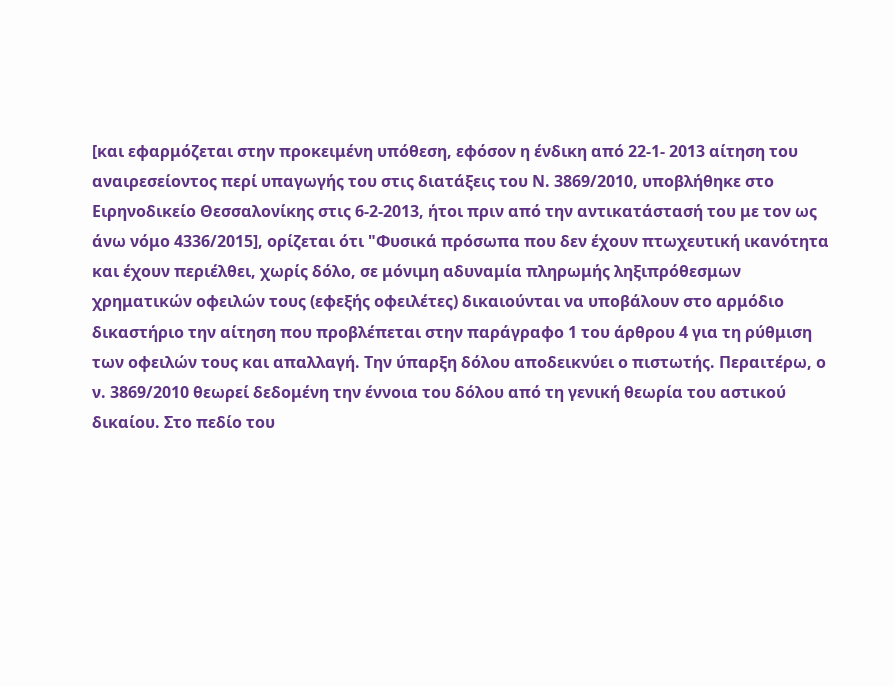[και εφαρμόζεται στην προκειμένη υπόθεση, εφόσον η ένδικη από 22-1- 2013 αίτηση του αναιρεσείοντος περί υπαγωγής του στις διατάξεις του Ν. 3869/2010, υποβλήθηκε στο Ειρηνοδικείο Θεσσαλονίκης στις 6-2-2013, ήτοι πριν από την αντικατάστασή του με τον ως άνω νόμο 4336/2015], ορίζεται ότι "Φυσικά πρόσωπα που δεν έχουν πτωχευτική ικανότητα και έχουν περιέλθει, χωρίς δόλο, σε μόνιμη αδυναμία πληρωμής ληξιπρόθεσμων χρηματικών οφειλών τους (εφεξής οφειλέτες) δικαιούνται να υποβάλουν στο αρμόδιο δικαστήριο την αίτηση που προβλέπεται στην παράγραφο 1 του άρθρου 4 για τη ρύθμιση των οφειλών τους και απαλλαγή. Την ύπαρξη δόλου αποδεικνύει ο πιστωτής. Περαιτέρω, ο ν. 3869/2010 θεωρεί δεδομένη την έννοια του δόλου από τη γενική θεωρία του αστικού δικαίου. Στο πεδίο του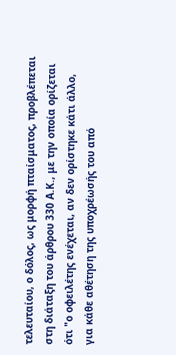τελευταίου, ο δόλος, ως μορφή πταίσματος, προβλέπεται στη διάταξη του άρθρου 330 Α.Κ., με την οποία ορίζεται ότι "ο οφειλέτης ενέχεται, αν δεν ορίστηκε κάτι άλλο, για κάθε αθέτηση της υποχρέωσής του από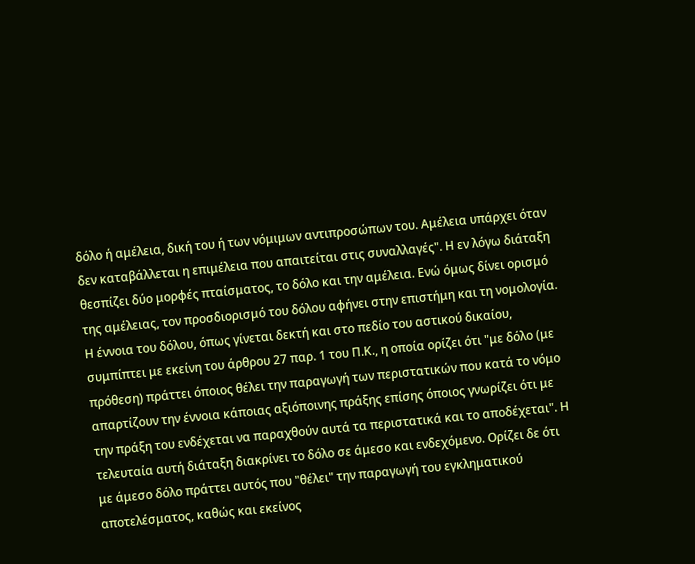δόλο ή αμέλεια, δική του ή των νόμιμων αντιπροσώπων του. Αμέλεια υπάρχει όταν δεν καταβάλλεται η επιμέλεια που απαιτείται στις συναλλαγές". Η εν λόγω διάταξη θεσπίζει δύο μορφές πταίσματος, το δόλο και την αμέλεια. Ενώ όμως δίνει ορισμό της αμέλειας, τον προσδιορισμό του δόλου αφήνει στην επιστήμη και τη νομολογία. Η έννοια του δόλου, όπως γίνεται δεκτή και στο πεδίο του αστικού δικαίου, συμπίπτει με εκείνη του άρθρου 27 παρ. 1 του Π.Κ., η οποία ορίζει ότι "με δόλο (με πρόθεση) πράττει όποιος θέλει την παραγωγή των περιστατικών που κατά το νόμο απαρτίζουν την έννοια κάποιας αξιόποινης πράξης επίσης όποιος γνωρίζει ότι με την πράξη του ενδέχεται να παραχθούν αυτά τα περιστατικά και το αποδέχεται". Η τελευταία αυτή διάταξη διακρίνει το δόλο σε άμεσο και ενδεχόμενο. Ορίζει δε ότι με άμεσο δόλο πράττει αυτός που "θέλει" την παραγωγή του εγκληματικού αποτελέσματος, καθώς και εκείνος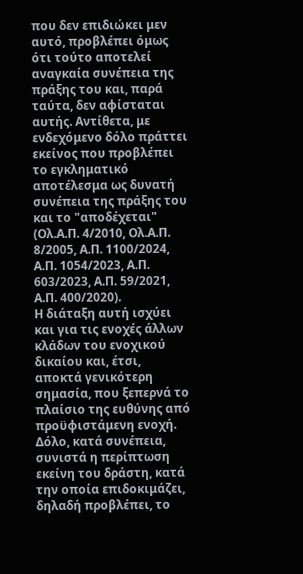που δεν επιδιώκει μεν αυτό, προβλέπει όμως ότι τούτο αποτελεί αναγκαία συνέπεια της πράξης του και, παρά ταύτα, δεν αφίσταται αυτής. Αντίθετα, με ενδεχόμενο δόλο πράττει εκείνος που προβλέπει το εγκληματικό αποτέλεσμα ως δυνατή συνέπεια της πράξης του και το "αποδέχεται" (Ολ.Α.Π. 4/2010, Ολ.Α.Π. 8/2005, Α.Π. 1100/2024, Α.Π. 1054/2023, Α.Π. 603/2023, Α.Π. 59/2021, Α.Π. 400/2020).
Η διάταξη αυτή ισχύει και για τις ενοχές άλλων κλάδων του ενοχικού δικαίου και, έτσι, αποκτά γενικότερη σημασία, που ξεπερνά το πλαίσιο της ευθύνης από προϋφιστάμενη ενοχή. Δόλο, κατά συνέπεια, συνιστά η περίπτωση εκείνη του δράστη, κατά την οποία επιδοκιμάζει, δηλαδή προβλέπει, το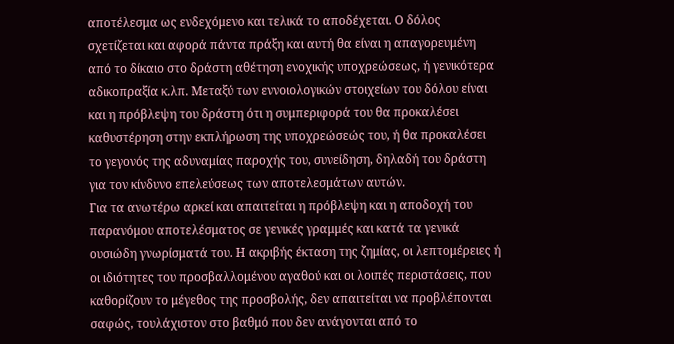αποτέλεσμα ως ενδεχόμενο και τελικά το αποδέχεται. Ο δόλος σχετίζεται και αφορά πάντα πράξη και αυτή θα είναι η απαγορευμένη από το δίκαιο στο δράστη αθέτηση ενοχικής υποχρεώσεως, ή γενικότερα αδικοπραξία κ.λπ. Μεταξύ των εννοιολογικών στοιχείων του δόλου είναι και η πρόβλεψη του δράστη ότι η συμπεριφορά του θα προκαλέσει καθυστέρηση στην εκπλήρωση της υποχρεώσεώς του, ή θα προκαλέσει το γεγονός της αδυναμίας παροχής του, συνείδηση, δηλαδή του δράστη για τον κίνδυνο επελεύσεως των αποτελεσμάτων αυτών.
Για τα ανωτέρω αρκεί και απαιτείται η πρόβλεψη και η αποδοχή του παρανόμου αποτελέσματος σε γενικές γραμμές και κατά τα γενικά ουσιώδη γνωρίσματά του. Η ακριβής έκταση της ζημίας, οι λεπτομέρειες ή οι ιδιότητες του προσβαλλομένου αγαθού και οι λοιπές περιστάσεις, που καθορίζουν το μέγεθος της προσβολής, δεν απαιτείται να προβλέπονται σαφώς, τουλάχιστον στο βαθμό που δεν ανάγονται από το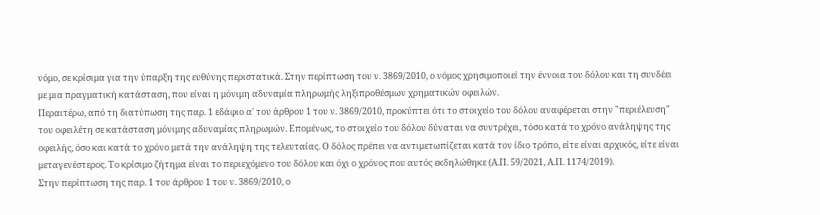νόμο, σε κρίσιμα για την ύπαρξη της ευθύνης περιστατικά. Στην περίπτωση του ν. 3869/2010, ο νόμος χρησιμοποιεί την έννοια του δόλου και τη συνδέει με μια πραγματική κατάσταση, που είναι η μόνιμη αδυναμία πληρωμής ληξιπροθέσμων χρηματικών οφειλών.
Περαιτέρω, από τη διατύπωση της παρ. 1 εδάφιο α' του άρθρου 1 του ν. 3869/2010, προκύπτει ότι το στοιχείο του δόλου αναφέρεται στην "περιέλευση" του οφειλέτη σε κατάσταση μόνιμης αδυναμίας πληρωμών. Επομένως, το στοιχείο του δόλου δύναται να συντρέχει, τόσο κατά το χρόνο ανάληψης της οφειλής, όσο και κατά το χρόνο μετά την ανάληψη της τελευταίας. Ο δόλος πρέπει να αντιμετωπίζεται κατά τον ίδιο τρόπο, είτε είναι αρχικός, είτε είναι μεταγενέστερος. Το κρίσιμο ζήτημα είναι το περιεχόμενο του δόλου και όχι ο χρόνος που αυτός εκδηλώθηκε (Α.Π. 59/2021, Α.Π. 1174/2019).
Στην περίπτωση της παρ. 1 του άρθρου 1 του ν. 3869/2010, ο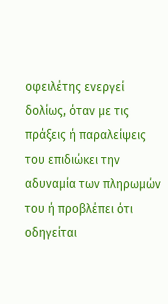οφειλέτης ενεργεί δολίως, όταν με τις πράξεις ή παραλείψεις του επιδιώκει την αδυναμία των πληρωμών του ή προβλέπει ότι οδηγείται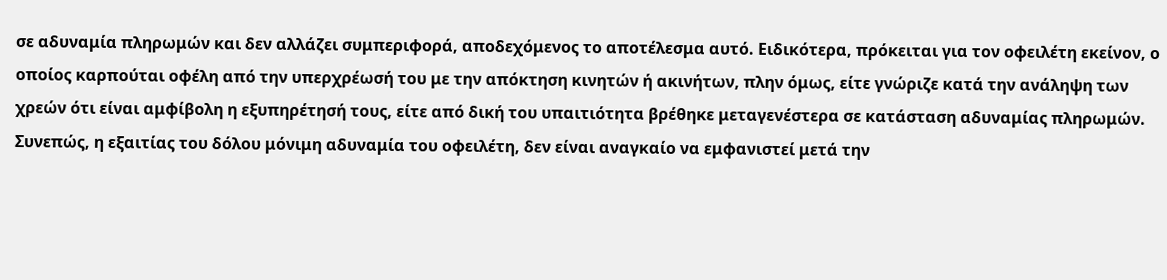σε αδυναμία πληρωμών και δεν αλλάζει συμπεριφορά, αποδεχόμενος το αποτέλεσμα αυτό. Ειδικότερα, πρόκειται για τον οφειλέτη εκείνον, ο οποίος καρπούται οφέλη από την υπερχρέωσή του με την απόκτηση κινητών ή ακινήτων, πλην όμως, είτε γνώριζε κατά την ανάληψη των χρεών ότι είναι αμφίβολη η εξυπηρέτησή τους, είτε από δική του υπαιτιότητα βρέθηκε μεταγενέστερα σε κατάσταση αδυναμίας πληρωμών.
Συνεπώς, η εξαιτίας του δόλου μόνιμη αδυναμία του οφειλέτη, δεν είναι αναγκαίο να εμφανιστεί μετά την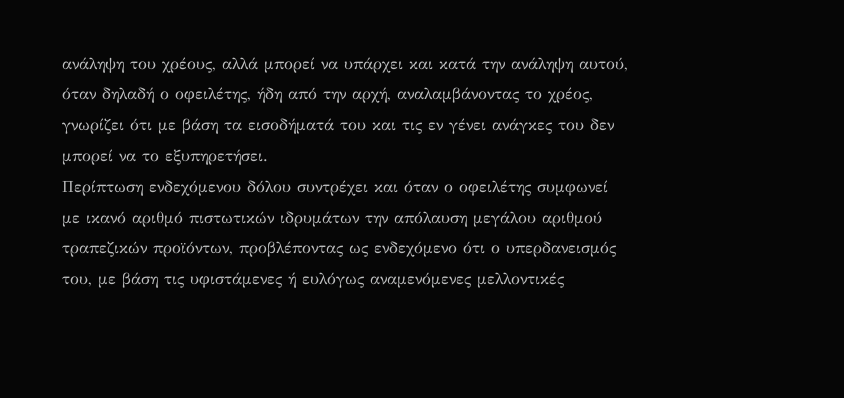ανάληψη του χρέους, αλλά μπορεί να υπάρχει και κατά την ανάληψη αυτού, όταν δηλαδή ο οφειλέτης, ήδη από την αρχή, αναλαμβάνοντας το χρέος, γνωρίζει ότι με βάση τα εισοδήματά του και τις εν γένει ανάγκες του δεν μπορεί να το εξυπηρετήσει.
Περίπτωση ενδεχόμενου δόλου συντρέχει και όταν ο οφειλέτης συμφωνεί με ικανό αριθμό πιστωτικών ιδρυμάτων την απόλαυση μεγάλου αριθμού τραπεζικών προϊόντων, προβλέποντας ως ενδεχόμενο ότι ο υπερδανεισμός του, με βάση τις υφιστάμενες ή ευλόγως αναμενόμενες μελλοντικές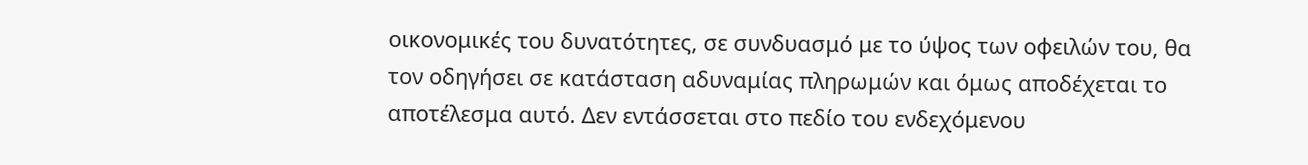οικονομικές του δυνατότητες, σε συνδυασμό με το ύψος των οφειλών του, θα τον οδηγήσει σε κατάσταση αδυναμίας πληρωμών και όμως αποδέχεται το αποτέλεσμα αυτό. Δεν εντάσσεται στο πεδίο του ενδεχόμενου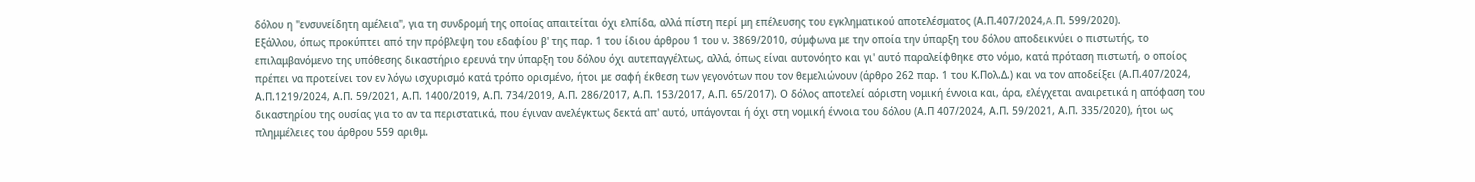δόλου η "ενσυνείδητη αμέλεια", για τη συνδρομή της οποίας απαιτείται όχι ελπίδα, αλλά πίστη περί μη επέλευσης του εγκληματικού αποτελέσματος (Α.Π.407/2024,A.Π. 599/2020).
Εξάλλου, όπως προκύπτει από την πρόβλεψη του εδαφίου β' της παρ. 1 του ίδιου άρθρου 1 του ν. 3869/2010, σύμφωνα με την οποία την ύπαρξη του δόλου αποδεικνύει ο πιστωτής, το επιλαμβανόμενο της υπόθεσης δικαστήριο ερευνά την ύπαρξη του δόλου όχι αυτεπαγγέλτως, αλλά, όπως είναι αυτονόητο και γι' αυτό παραλείφθηκε στο νόμο, κατά πρόταση πιστωτή, ο οποίος πρέπει να προτείνει τον εν λόγω ισχυρισμό κατά τρόπο ορισμένο, ήτοι με σαφή έκθεση των γεγονότων που τον θεμελιώνουν (άρθρο 262 παρ. 1 του Κ.Πολ.Δ.) και να τον αποδείξει (Α.Π.407/2024, Α.Π.1219/2024, Α.Π. 59/2021, Α.Π. 1400/2019, Α.Π. 734/2019, Α.Π. 286/2017, Α.Π. 153/2017, Α.Π. 65/2017). Ο δόλος αποτελεί αόριστη νομική έννοια και, άρα, ελέγχεται αναιρετικά η απόφαση του δικαστηρίου της ουσίας για το αν τα περιστατικά, που έγιναν ανελέγκτως δεκτά απ' αυτό, υπάγονται ή όχι στη νομική έννοια του δόλου (Α.Π 407/2024, Α.Π. 59/2021, Α.Π. 335/2020), ήτοι ως πλημμέλειες του άρθρου 559 αριθμ.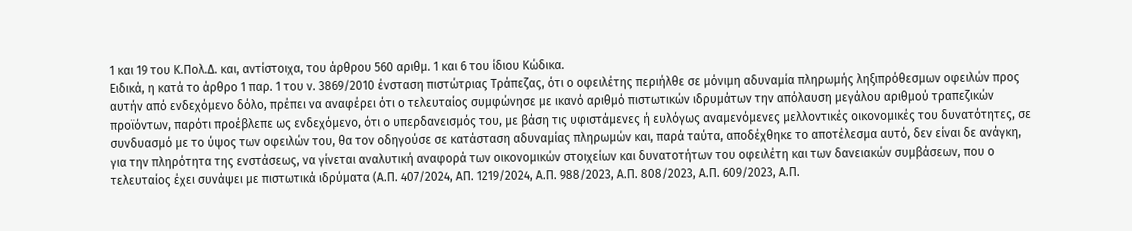1 και 19 του Κ.Πολ.Δ. και, αντίστοιχα, του άρθρου 560 αριθμ. 1 και 6 του ίδιου Κώδικα.
Ειδικά, η κατά το άρθρο 1 παρ. 1 του ν. 3869/2010 ένσταση πιστώτριας Τράπεζας, ότι ο οφειλέτης περιήλθε σε μόνιμη αδυναμία πληρωμής ληξιπρόθεσμων οφειλών προς αυτήν από ενδεχόμενο δόλο, πρέπει να αναφέρει ότι ο τελευταίος συμφώνησε με ικανό αριθμό πιστωτικών ιδρυμάτων την απόλαυση μεγάλου αριθμού τραπεζικών προϊόντων, παρότι προέβλεπε ως ενδεχόμενο, ότι ο υπερδανεισμός του, με βάση τις υφιστάμενες ή ευλόγως αναμενόμενες μελλοντικές οικονομικές του δυνατότητες, σε συνδυασμό με το ύψος των οφειλών του, θα τον οδηγούσε σε κατάσταση αδυναμίας πληρωμών και, παρά ταύτα, αποδέχθηκε το αποτέλεσμα αυτό, δεν είναι δε ανάγκη, για την πληρότητα της ενστάσεως, να γίνεται αναλυτική αναφορά των οικονομικών στοιχείων και δυνατοτήτων του οφειλέτη και των δανειακών συμβάσεων, που ο τελευταίος έχει συνάψει με πιστωτικά ιδρύματα (Α.Π. 407/2024, ΑΠ. 1219/2024, Α.Π. 988/2023, Α.Π. 808/2023, Α.Π. 609/2023, Α.Π.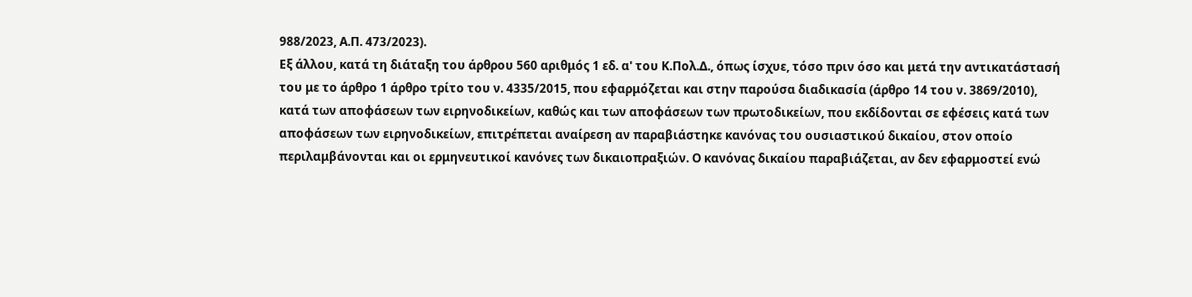988/2023, Α.Π. 473/2023).
Εξ άλλου, κατά τη διάταξη του άρθρου 560 αριθμός 1 εδ. α' του Κ.Πολ.Δ., όπως ίσχυε, τόσο πριν όσο και μετά την αντικατάστασή του με το άρθρο 1 άρθρο τρίτο του ν. 4335/2015, που εφαρμόζεται και στην παρούσα διαδικασία (άρθρο 14 του ν. 3869/2010), κατά των αποφάσεων των ειρηνοδικείων, καθώς και των αποφάσεων των πρωτοδικείων, που εκδίδονται σε εφέσεις κατά των αποφάσεων των ειρηνοδικείων, επιτρέπεται αναίρεση αν παραβιάστηκε κανόνας του ουσιαστικού δικαίου, στον οποίο περιλαμβάνονται και οι ερμηνευτικοί κανόνες των δικαιοπραξιών. Ο κανόνας δικαίου παραβιάζεται, αν δεν εφαρμοστεί ενώ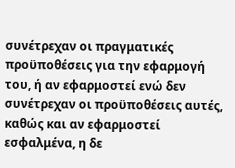συνέτρεχαν οι πραγματικές προϋποθέσεις για την εφαρμογή του, ή αν εφαρμοστεί ενώ δεν συνέτρεχαν οι προϋποθέσεις αυτές, καθώς και αν εφαρμοστεί εσφαλμένα, η δε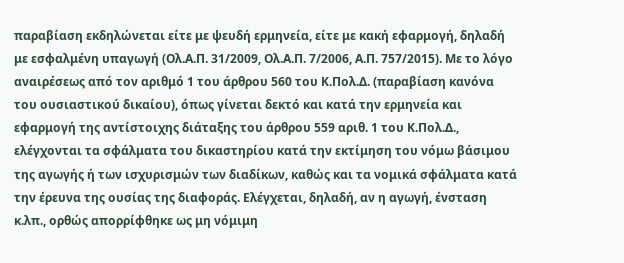παραβίαση εκδηλώνεται είτε με ψευδή ερμηνεία, είτε με κακή εφαρμογή, δηλαδή με εσφαλμένη υπαγωγή (Ολ.Α.Π. 31/2009, Ολ.Α.Π. 7/2006, Α.Π. 757/2015). Με το λόγο αναιρέσεως από τον αριθμό 1 του άρθρου 560 του Κ.Πολ.Δ. (παραβίαση κανόνα του ουσιαστικού δικαίου), όπως γίνεται δεκτό και κατά την ερμηνεία και εφαρμογή της αντίστοιχης διάταξης του άρθρου 559 αριθ. 1 του Κ.Πολ.Δ., ελέγχονται τα σφάλματα του δικαστηρίου κατά την εκτίμηση του νόμω βάσιμου της αγωγής ή των ισχυρισμών των διαδίκων, καθώς και τα νομικά σφάλματα κατά την έρευνα της ουσίας της διαφοράς. Ελέγχεται, δηλαδή, αν η αγωγή, ένσταση κ.λπ., ορθώς απορρίφθηκε ως μη νόμιμη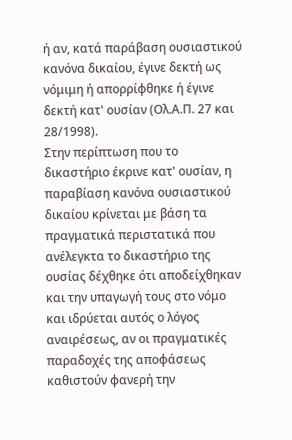ή αν, κατά παράβαση ουσιαστικού κανόνα δικαίου, έγινε δεκτή ως νόμιμη ή απορρίφθηκε ή έγινε δεκτή κατ' ουσίαν (Ολ.Α.Π. 27 και 28/1998).
Στην περίπτωση που το δικαστήριο έκρινε κατ' ουσίαν, η παραβίαση κανόνα ουσιαστικού δικαίου κρίνεται με βάση τα πραγματικά περιστατικά που ανέλεγκτα το δικαστήριο της ουσίας δέχθηκε ότι αποδείχθηκαν και την υπαγωγή τους στο νόμο και ιδρύεται αυτός ο λόγος αναιρέσεως, αν οι πραγματικές παραδοχές της αποφάσεως καθιστούν φανερή την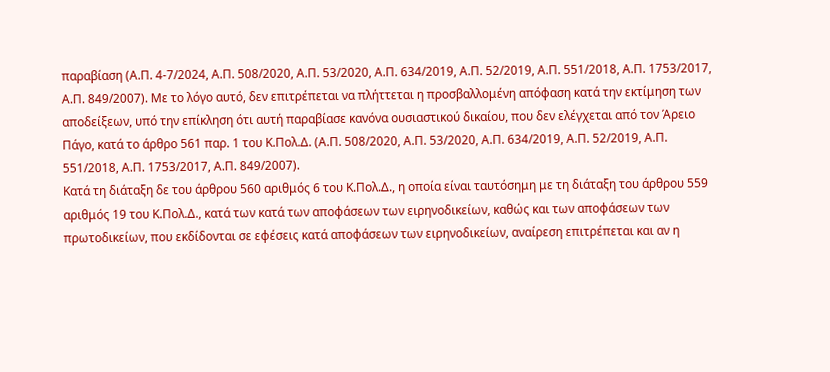παραβίαση (Α.Π. 4-7/2024, Α.Π. 508/2020, Α.Π. 53/2020, Α.Π. 634/2019, Α.Π. 52/2019, Α.Π. 551/2018, Α.Π. 1753/2017, Α.Π. 849/2007). Με το λόγο αυτό, δεν επιτρέπεται να πλήττεται η προσβαλλομένη απόφαση κατά την εκτίμηση των αποδείξεων, υπό την επίκληση ότι αυτή παραβίασε κανόνα ουσιαστικού δικαίου, που δεν ελέγχεται από τον Άρειο Πάγο, κατά το άρθρο 561 παρ. 1 του Κ.Πολ.Δ. (Α.Π. 508/2020, Α.Π. 53/2020, Α.Π. 634/2019, Α.Π. 52/2019, Α.Π. 551/2018, Α.Π. 1753/2017, Α.Π. 849/2007).
Κατά τη διάταξη δε του άρθρου 560 αριθμός 6 του Κ.Πολ.Δ., η οποία είναι ταυτόσημη με τη διάταξη του άρθρου 559 αριθμός 19 του Κ.Πολ.Δ., κατά των κατά των αποφάσεων των ειρηνοδικείων, καθώς και των αποφάσεων των πρωτοδικείων, που εκδίδονται σε εφέσεις κατά αποφάσεων των ειρηνοδικείων, αναίρεση επιτρέπεται και αν η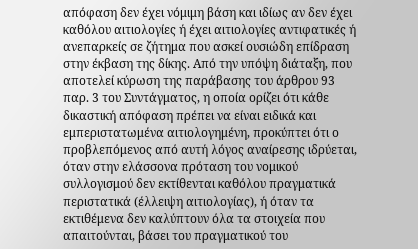απόφαση δεν έχει νόμιμη βάση και ιδίως αν δεν έχει καθόλου αιτιολογίες ή έχει αιτιολογίες αντιφατικές ή ανεπαρκείς σε ζήτημα που ασκεί ουσιώδη επίδραση στην έκβαση της δίκης. Από την υπόψη διάταξη, που αποτελεί κύρωση της παράβασης του άρθρου 93 παρ. 3 του Συντάγματος, η οποία ορίζει ότι κάθε δικαστική απόφαση πρέπει να είναι ειδικά και εμπεριστατωμένα αιτιολογημένη, προκύπτει ότι ο προβλεπόμενος από αυτή λόγος αναίρεσης ιδρύεται, όταν στην ελάσσονα πρόταση του νομικού συλλογισμού δεν εκτίθενται καθόλου πραγματικά περιστατικά (έλλειψη αιτιολογίας), ή όταν τα εκτιθέμενα δεν καλύπτουν όλα τα στοιχεία που απαιτούνται, βάσει του πραγματικού του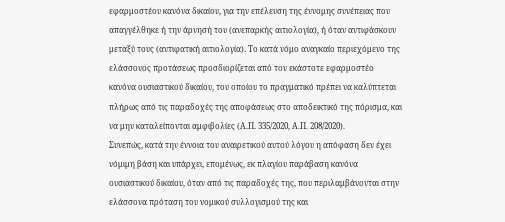εφαρμοστέου κανόνα δικαίου, για την επέλευση της έννομης συνέπειας που απαγγέλθηκε ή την άρνησή του (ανεπαρκής αιτιολογία), ή όταν αντιφάσκουν μεταξύ τους (αντιφατική αιτιολογία). Το κατά νόμο αναγκαίο περιεχόμενο της ελάσσονος προτάσεως προσδιορίζεται από τον εκάστοτε εφαρμοστέο κανόνα ουσιαστικού δικαίου, του οποίου το πραγματικό πρέπει να καλύπτεται πλήρως από τις παραδοχές της αποφάσεως στο αποδεικτικό της πόρισμα, και να μην καταλείπονται αμφιβολίες (Α.Π. 335/2020, Α.Π. 208/2020).
Συνεπώς, κατά την έννοια του αναιρετικού αυτού λόγου η απόφαση δεν έχει νόμιμη βάση και υπάρχει, επομένως, εκ πλαγίου παράβαση κανόνα ουσιαστικού δικαίου, όταν από τις παραδοχές της, που περιλαμβάνονται στην ελάσσονα πρόταση του νομικού συλλογισμού της και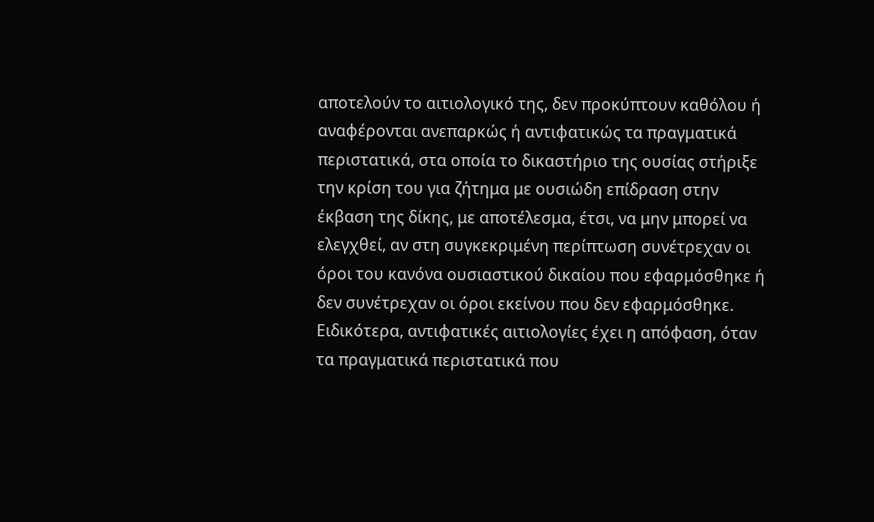αποτελούν το αιτιολογικό της, δεν προκύπτουν καθόλου ή αναφέρονται ανεπαρκώς ή αντιφατικώς τα πραγματικά περιστατικά, στα οποία το δικαστήριο της ουσίας στήριξε την κρίση του για ζήτημα με ουσιώδη επίδραση στην έκβαση της δίκης, με αποτέλεσμα, έτσι, να μην μπορεί να ελεγχθεί, αν στη συγκεκριμένη περίπτωση συνέτρεχαν οι όροι του κανόνα ουσιαστικού δικαίου που εφαρμόσθηκε ή δεν συνέτρεχαν οι όροι εκείνου που δεν εφαρμόσθηκε. Ειδικότερα, αντιφατικές αιτιολογίες έχει η απόφαση, όταν τα πραγματικά περιστατικά που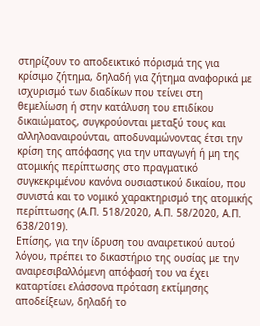στηρίζουν το αποδεικτικό πόρισμά της για κρίσιμο ζήτημα, δηλαδή για ζήτημα αναφορικά με ισχυρισμό των διαδίκων που τείνει στη θεμελίωση ή στην κατάλυση του επιδίκου δικαιώματος, συγκρούονται μεταξύ τους και αλληλοαναιρούνται, αποδυναμώνοντας έτσι την κρίση της απόφασης για την υπαγωγή ή μη της ατομικής περίπτωσης στο πραγματικό συγκεκριμένου κανόνα ουσιαστικού δικαίου, που συνιστά και το νομικό χαρακτηρισμό της ατομικής περίπτωσης (Α.Π. 518/2020, Α.Π. 58/2020, Α.Π. 638/2019).
Επίσης, για την ίδρυση του αναιρετικού αυτού λόγου, πρέπει το δικαστήριο της ουσίας με την αναιρεσιβαλλόμενη απόφασή του να έχει καταρτίσει ελάσσονα πρόταση εκτίμησης αποδείξεων, δηλαδή το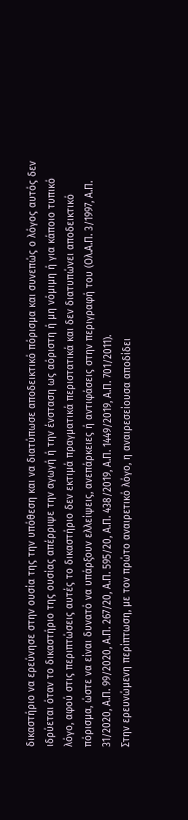δικαστήριο να ερεύνησε στην ουσία της την υπόθεση και να διατύπωσε αποδεικτικό πόρισμα και συνεπώς ο λόγος αυτός δεν ιδρύεται όταν το δικαστήριο της ουσίας απέρριψε την αγωγή ή την ένσταση ως αόριστη ή μη νόμιμη ή για κάποιο τυπικό λόγο, αφού στις περιπτώσεις αυτές το δικαστήριο δεν εκτιμά πραγματικά περιστατικά και δεν διατυπώνει αποδεικτικό πόρισμα, ώστε να είναι δυνατό να υπάρξουν ελλείψεις, ανεπάρκειες ή αντιφάσεις στην περιγραφή του (Ολ.Α.Π. 3/1997, Α.Π. 31/2020, Α.Π. 99/2020, Α.Π. 267/20, Α.Π. 595/20, Α.Π. 438/2019, Α.Π. 1449/2019, Α.Π. 701/2011).
Στην ερευνώμενη περίπτωση, με τον πρώτο αναιρετικό λόγο, η αναιρεσείουσα αποδίδει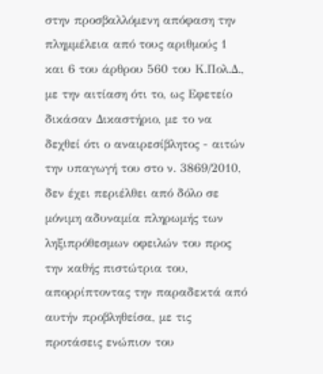στην προσβαλλόμενη απόφαση την πλημμέλεια από τους αριθμούς 1 και 6 του άρθρου 560 του Κ.Πολ.Δ., με την αιτίαση ότι το, ως Εφετείο δικάσαν Δικαστήριο, με το να δεχθεί ότι ο αναιρεσίβλητος - αιτών την υπαγωγή του στο ν. 3869/2010, δεν έχει περιέλθει από δόλο σε μόνιμη αδυναμία πληρωμής των ληξιπρόθεσμων οφειλών του προς την καθής πιστώτρια του, απορρίπτοντας την παραδεκτά από αυτήν προβληθείσα, με τις προτάσεις ενώπιον του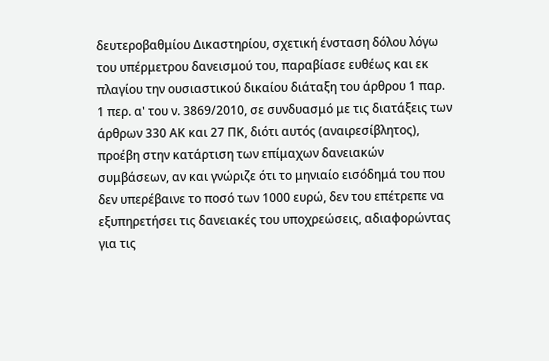δευτεροβαθμίου Δικαστηρίου, σχετική ένσταση δόλου λόγω του υπέρμετρου δανεισμού του, παραβίασε ευθέως και εκ πλαγίου την ουσιαστικού δικαίου διάταξη του άρθρου 1 παρ. 1 περ. α' του ν. 3869/2010, σε συνδυασμό με τις διατάξεις των άρθρων 330 ΑΚ και 27 ΠΚ, διότι αυτός (αναιρεσίβλητος), προέβη στην κατάρτιση των επίμαχων δανειακών συμβάσεων, αν και γνώριζε ότι το μηνιαίο εισόδημά του που δεν υπερέβαινε το ποσό των 1000 ευρώ, δεν του επέτρεπε να εξυπηρετήσει τις δανειακές του υποχρεώσεις, αδιαφορώντας για τις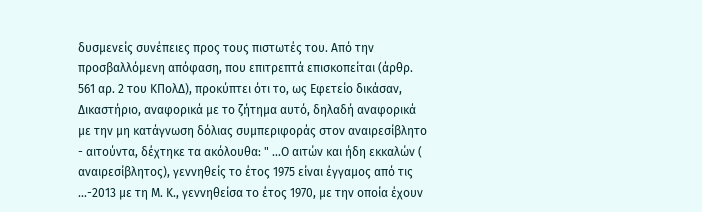δυσμενείς συνέπειες προς τους πιστωτές του. Από την προσβαλλόμενη απόφαση, που επιτρεπτά επισκοπείται (άρθρ. 561 αρ. 2 του ΚΠολΔ), προκύπτει ότι το, ως Εφετείο δικάσαν, Δικαστήριο, αναφορικά με το ζήτημα αυτό, δηλαδή αναφορικά με την μη κατάγνωση δόλιας συμπεριφοράς στον αναιρεσίβλητο - αιτούντα, δέχτηκε τα ακόλουθα: " ...Ο αιτών και ήδη εκκαλών ( αναιρεσίβλητος), γεννηθείς το έτος 1975 είναι έγγαμος από τις ...-2013 με τη Μ. Κ., γεννηθείσα το έτος 1970, με την οποία έχουν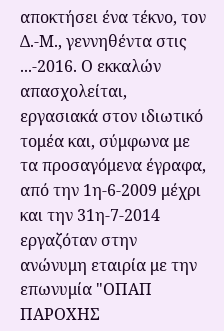αποκτήσει ένα τέκνο, τον Δ.-Μ., γεννηθέντα στις ...-2016. Ο εκκαλών απασχολείται, εργασιακά στον ιδιωτικό τομέα και, σύμφωνα με τα προσαγόμενα έγραφα, από την 1η-6-2009 μέχρι και την 31η-7-2014 εργαζόταν στην ανώνυμη εταιρία με την επωνυμία "ΟΠΑΠ ΠΑΡΟΧΗΣ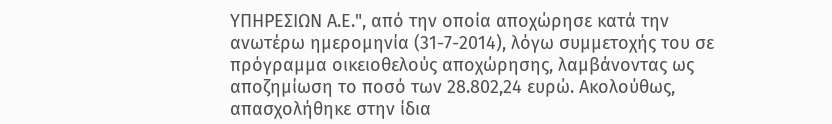ΥΠΗΡΕΣΙΩΝ Α.Ε.", από την οποία αποχώρησε κατά την ανωτέρω ημερομηνία (31-7-2014), λόγω συμμετοχής του σε πρόγραμμα οικειοθελούς αποχώρησης, λαμβάνοντας ως αποζημίωση το ποσό των 28.802,24 ευρώ. Ακολούθως, απασχολήθηκε στην ίδια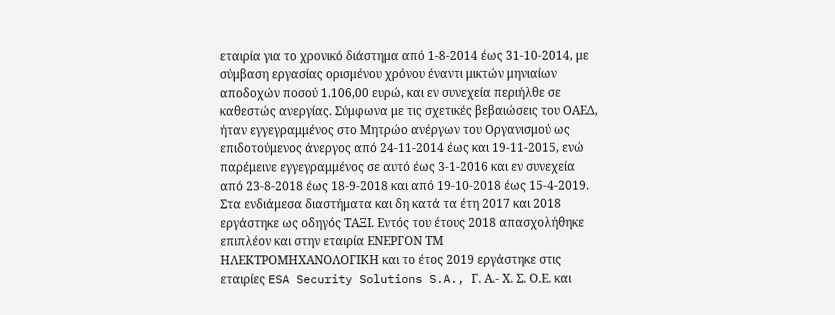εταιρία για το χρονικό διάστημα από 1-8-2014 έως 31-10-2014, με σύμβαση εργασίας ορισμένου χρόνου έναντι μικτών μηνιαίων αποδοχών ποσού 1.106,00 ευρώ, και εν συνεχεία περιήλθε σε καθεστώς ανεργίας. Σύμφωνα με τις σχετικές βεβαιώσεις του ΟΑΕΔ, ήταν εγγεγραμμένος στο Μητρώο ανέργων του Οργανισμού ως επιδοτούμενος άνεργος από 24-11-2014 έως και 19-11-2015, ενώ παρέμεινε εγγεγραμμένος σε αυτό έως 3-1-2016 και εν συνεχεία από 23-8-2018 έως 18-9-2018 και από 19-10-2018 έως 15-4-2019. Στα ενδιάμεσα διαστήματα και δη κατά τα έτη 2017 και 2018 εργάστηκε ως οδηγός ΤΑΞΙ. Εντός του έτους 2018 απασχολήθηκε επιπλέον και στην εταιρία ΕΝΕΡΓΟΝ ΤΜ ΗΛΕΚΤΡΟΜΗΧΑΝΟΛΟΓΙΚΗ και το έτος 2019 εργάστηκε στις εταιρίες ESA Security Solutions S.A., Γ. Α.- Χ. Σ. Ο.Ε. και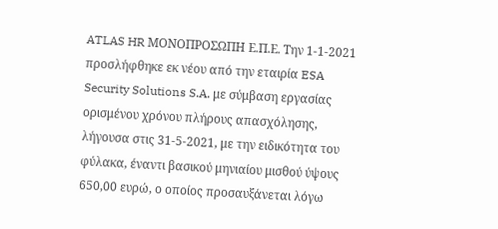ATLAS HR ΜΟΝΟΠΡΟΣΩΠΗ Ε.Π.Ε. Την 1-1-2021 προσλήφθηκε εκ νέου από την εταιρία ESA Security Solutions S.A. με σύμβαση εργασίας ορισμένου χρόνου πλήρους απασχόλησης, λήγουσα στις 31-5-2021, με την ειδικότητα του φύλακα, έναντι βασικού μηνιαίου μισθού ύψους 650,00 ευρώ, ο οποίος προσαυξάνεται λόγω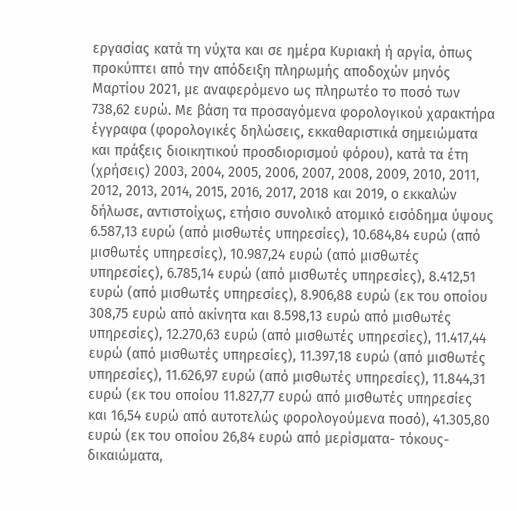εργασίας κατά τη νύχτα και σε ημέρα Κυριακή ή αργία, όπως προκύπτει από την απόδειξη πληρωμής αποδοχών μηνός Μαρτίου 2021, με αναφερόμενο ως πληρωτέο το ποσό των 738,62 ευρώ. Με βάση τα προσαγόμενα φορολογικού χαρακτήρα έγγραφα (φορολογικές δηλώσεις, εκκαθαριστικά σημειώματα και πράξεις διοικητικού προσδιορισμού φόρου), κατά τα έτη (χρήσεις) 2003, 2004, 2005, 2006, 2007, 2008, 2009, 2010, 2011, 2012, 2013, 2014, 2015, 2016, 2017, 2018 και 2019, ο εκκαλών δήλωσε, αντιστοίχως, ετήσιο συνολικό ατομικό εισόδημα ύψους 6.587,13 ευρώ (από μισθωτές υπηρεσίες), 10.684,84 ευρώ (από μισθωτές υπηρεσίες), 10.987,24 ευρώ (από μισθωτές υπηρεσίες), 6.785,14 ευρώ (από μισθωτές υπηρεσίες), 8.412,51 ευρώ (από μισθωτές υπηρεσίες), 8.906,88 ευρώ (εκ του οποίου 308,75 ευρώ από ακίνητα και 8.598,13 ευρώ από μισθωτές υπηρεσίες), 12.270,63 ευρώ (από μισθωτές υπηρεσίες), 11.417,44 ευρώ (από μισθωτές υπηρεσίες), 11.397,18 ευρώ (από μισθωτές υπηρεσίες), 11.626,97 ευρώ (από μισθωτές υπηρεσίες), 11.844,31 ευρώ (εκ του οποίου 11.827,77 ευρώ από μισθωτές υπηρεσίες και 16,54 ευρώ από αυτοτελώς φορολογούμενα ποσό), 41.305,80 ευρώ (εκ του οποίου 26,84 ευρώ από μερίσματα- τόκους- δικαιώματα,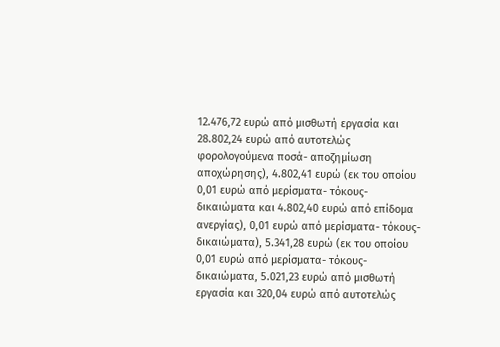12.476,72 ευρώ από μισθωτή εργασία και 28.802,24 ευρώ από αυτοτελώς φορολογούμενα ποσά- αποζημίωση αποχώρησης), 4.802,41 ευρώ (εκ του οποίου 0,01 ευρώ από μερίσματα- τόκους- δικαιώματα και 4.802,40 ευρώ από επίδομα ανεργίας), 0,01 ευρώ από μερίσματα- τόκους- δικαιώματα), 5.341,28 ευρώ (εκ του οποίου 0,01 ευρώ από μερίσματα- τόκους- δικαιώματα, 5.021,23 ευρώ από μισθωτή εργασία και 320,04 ευρώ από αυτοτελώς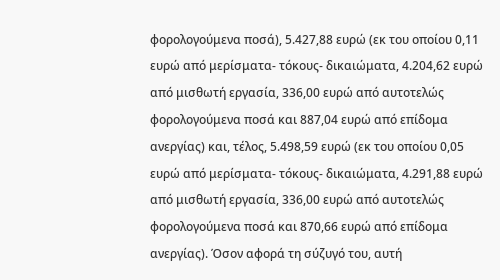φορολογούμενα ποσά), 5.427,88 ευρώ (εκ του οποίου 0,11 ευρώ από μερίσματα- τόκους- δικαιώματα, 4.204,62 ευρώ από μισθωτή εργασία, 336,00 ευρώ από αυτοτελώς φορολογούμενα ποσά και 887,04 ευρώ από επίδομα ανεργίας) και, τέλος, 5.498,59 ευρώ (εκ του οποίου 0,05 ευρώ από μερίσματα- τόκους- δικαιώματα, 4.291,88 ευρώ από μισθωτή εργασία, 336,00 ευρώ από αυτοτελώς φορολογούμενα ποσά και 870,66 ευρώ από επίδομα ανεργίας). Όσον αφορά τη σύζυγό του, αυτή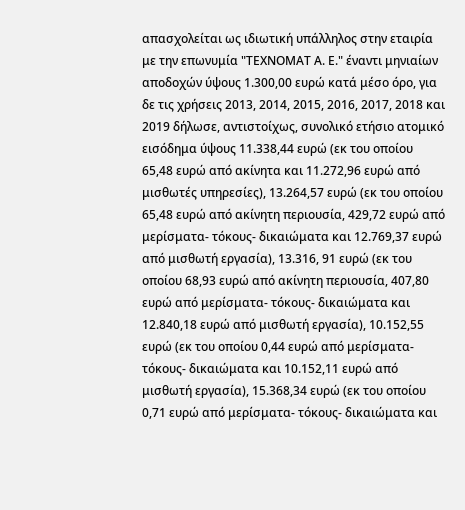απασχολείται ως ιδιωτική υπάλληλος στην εταιρία με την επωνυμία "ΤΕΧΝΟΜΑΤ Α. Ε." έναντι μηνιαίων αποδοχών ύψους 1.300,00 ευρώ κατά μέσο όρο, για δε τις χρήσεις 2013, 2014, 2015, 2016, 2017, 2018 και 2019 δήλωσε, αντιστοίχως, συνολικό ετήσιο ατομικό εισόδημα ύψους 11.338,44 ευρώ (εκ του οποίου 65,48 ευρώ από ακίνητα και 11.272,96 ευρώ από μισθωτές υπηρεσίες), 13.264,57 ευρώ (εκ του οποίου 65,48 ευρώ από ακίνητη περιουσία, 429,72 ευρώ από μερίσματα- τόκους- δικαιώματα και 12.769,37 ευρώ από μισθωτή εργασία), 13.316, 91 ευρώ (εκ του οποίου 68,93 ευρώ από ακίνητη περιουσία, 407,80 ευρώ από μερίσματα- τόκους- δικαιώματα και 12.840,18 ευρώ από μισθωτή εργασία), 10.152,55 ευρώ (εκ του οποίου 0,44 ευρώ από μερίσματα- τόκους- δικαιώματα και 10.152,11 ευρώ από μισθωτή εργασία), 15.368,34 ευρώ (εκ του οποίου 0,71 ευρώ από μερίσματα- τόκους- δικαιώματα και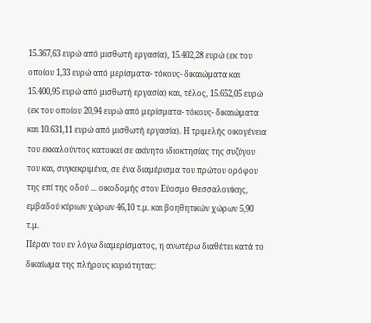15.367,63 ευρώ από μισθωτή εργασία), 15.402,28 ευρώ (εκ του οποίου 1,33 ευρώ από μερίσματα- τόκους- δικαιώματα και 15.400,95 ευρώ από μισθωτή εργασία) και, τέλος, 15.652,05 ευρώ (εκ του οποίου 20,94 ευρώ από μερίσματα- τόκους- δικαιώματα και 10.631,11 ευρώ από μισθωτή εργασία). Η τριμελής οικογένεια του εκκαλούντος κατοικεί σε ακίνητο ιδιοκτησίας της συζύγου του και, συγκεκριμένα, σε ένα διαμέρισμα του πρώτου ορόφου της επί της οδού ... οικοδομής στον Εύοσμο Θεσσαλονίκης, εμβαδού κύριων χώρων 46,10 τ.μ. και βοηθητικών χώρων 5,90 τ.μ.
Πέραν του εν λόγω διαμερίσματος, η ανωτέρω διαθέτει κατά το δικαίωμα της πλήρους κυριότητας: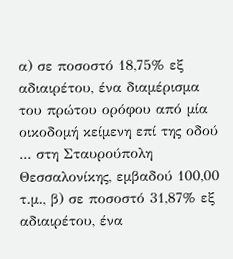α) σε ποσοστό 18,75% εξ αδιαιρέτου, ένα διαμέρισμα του πρώτου ορόφου από μία οικοδομή κείμενη επί της οδού ... στη Σταυρούπολη Θεσσαλονίκης, εμβαδού 100,00 τ.μ., β) σε ποσοστό 31,87% εξ αδιαιρέτου, ένα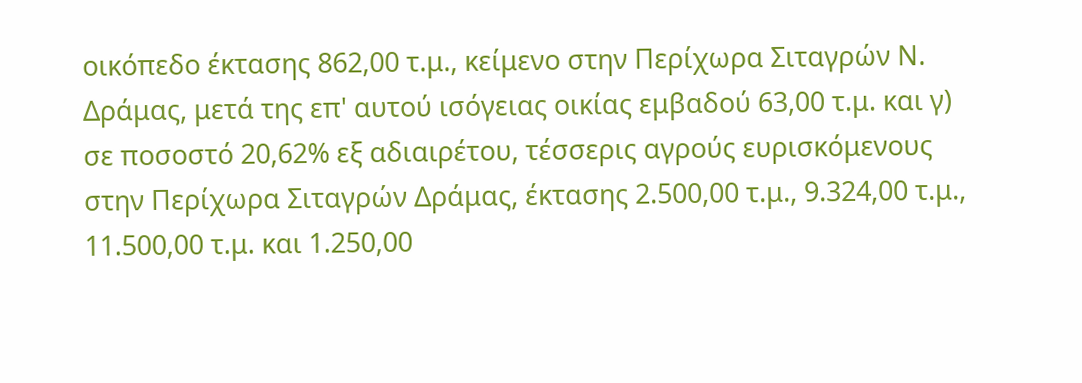οικόπεδο έκτασης 862,00 τ.μ., κείμενο στην Περίχωρα Σιταγρών Ν. Δράμας, μετά της επ' αυτού ισόγειας οικίας εμβαδού 63,00 τ.μ. και γ) σε ποσοστό 20,62% εξ αδιαιρέτου, τέσσερις αγρούς ευρισκόμενους στην Περίχωρα Σιταγρών Δράμας, έκτασης 2.500,00 τ.μ., 9.324,00 τ.μ., 11.500,00 τ.μ. και 1.250,00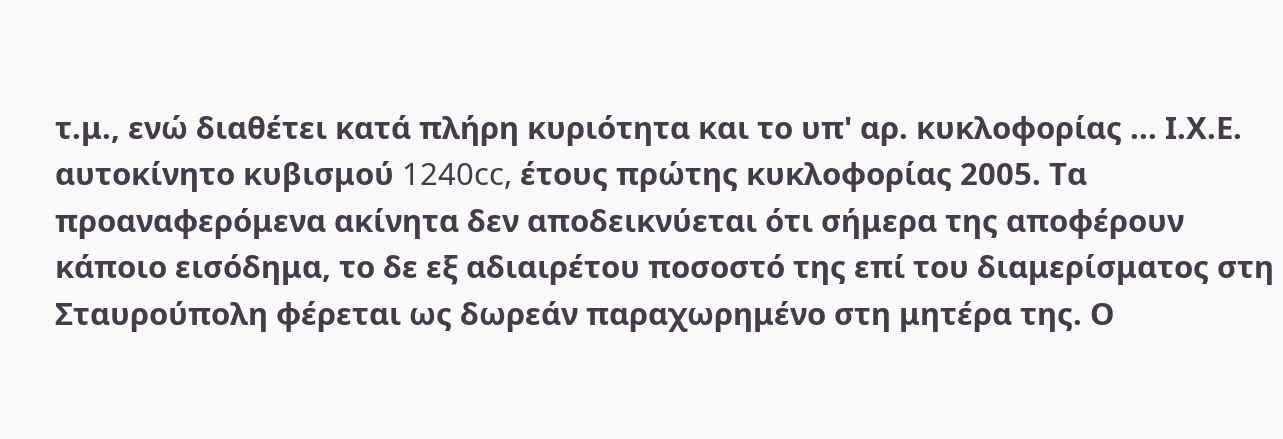τ.μ., ενώ διαθέτει κατά πλήρη κυριότητα και το υπ' αρ. κυκλοφορίας ... Ι.Χ.Ε. αυτοκίνητο κυβισμού 1240cc, έτους πρώτης κυκλοφορίας 2005. Τα προαναφερόμενα ακίνητα δεν αποδεικνύεται ότι σήμερα της αποφέρουν κάποιο εισόδημα, το δε εξ αδιαιρέτου ποσοστό της επί του διαμερίσματος στη Σταυρούπολη φέρεται ως δωρεάν παραχωρημένο στη μητέρα της. Ο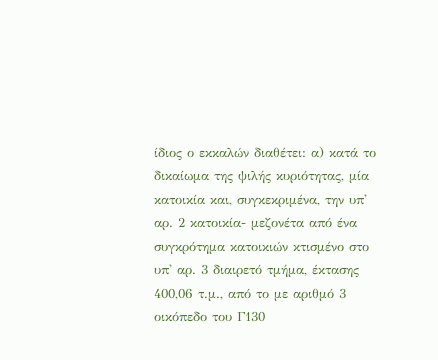ίδιος ο εκκαλών διαθέτει: α) κατά το δικαίωμα της ψιλής κυριότητας, μία κατοικία και, συγκεκριμένα, την υπ' αρ. 2 κατοικία- μεζονέτα από ένα συγκρότημα κατοικιών κτισμένο στο υπ' αρ. 3 διαιρετό τμήμα, έκτασης 400,06 τ.μ., από το με αριθμό 3 οικόπεδο του Γ130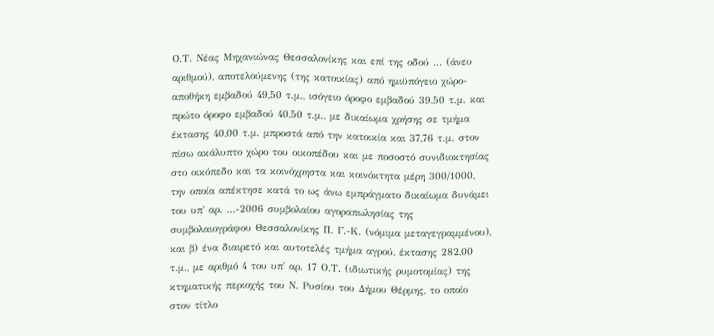Ο.Τ. Νέας Μηχανιώνας Θεσσαλονίκης και επί της οδού ... (άνευ αριθμού), αποτελούμενης (της κατοικίας) από ημιϋπόγειο χώρο- αποθήκη εμβαδού 49,50 τ.μ., ισόγειο όροφο εμβαδού 39,50 τ.μ. και πρώτο όροφο εμβαδού 40,50 τ.μ., με δικαίωμα χρήσης σε τμήμα έκτασης 40,00 τ.μ. μπροστά από την κατοικία και 37,76 τ.μ. στον πίσω ακάλυπτο χώρο του οικοπέδου και με ποσοστό συνιδιοκτησίας στο οικόπεδο και τα κοινόχρηστα και κοινόκτητα μέρη 300/1000, την οποία απέκτησε κατά το ως άνω εμπράγματο δικαίωμα δυνάμει του υπ' αρ. ...-2006 συμβολαίου αγοραπωλησίας της συμβολαιογράφου Θεσσαλονίκης Π. Γ.-Κ. (νόμιμα μεταγεγραμμένου), και β) ένα διαιρετό και αυτοτελές τμήμα αγρού, έκτασης 282,00 τ.μ., με αριθμό 4 του υπ' αρ. 17 Ο.Τ. (ιδιωτικής ρυμοτομίας) της κτηματικής περιοχής του Ν. Ρυσίου του Δήμου Θέρμης, το οποίο στον τίτλο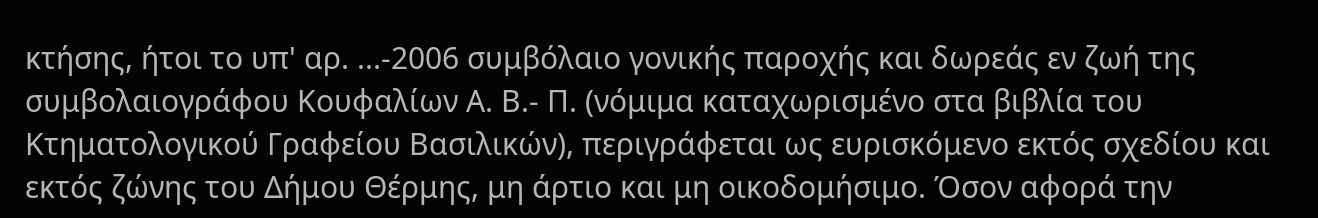κτήσης, ήτοι το υπ' αρ. ...-2006 συμβόλαιο γονικής παροχής και δωρεάς εν ζωή της συμβολαιογράφου Κουφαλίων Α. Β.- Π. (νόμιμα καταχωρισμένο στα βιβλία του Κτηματολογικού Γραφείου Βασιλικών), περιγράφεται ως ευρισκόμενο εκτός σχεδίου και εκτός ζώνης του Δήμου Θέρμης, μη άρτιο και μη οικοδομήσιμο. Όσον αφορά την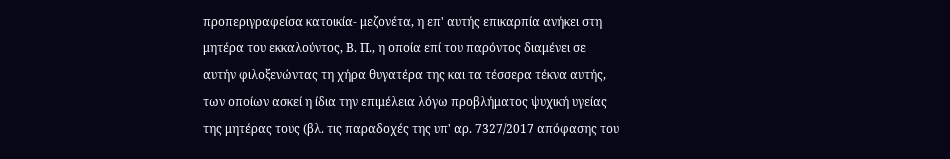προπεριγραφείσα κατοικία- μεζονέτα, η επ' αυτής επικαρπία ανήκει στη μητέρα του εκκαλούντος, Β. Π., η οποία επί του παρόντος διαμένει σε αυτήν φιλοξενώντας τη χήρα θυγατέρα της και τα τέσσερα τέκνα αυτής, των οποίων ασκεί η ίδια την επιμέλεια λόγω προβλήματος ψυχική υγείας της μητέρας τους (βλ. τις παραδοχές της υπ' αρ. 7327/2017 απόφασης του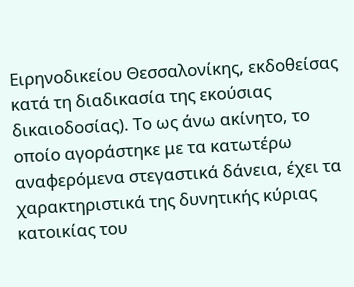Ειρηνοδικείου Θεσσαλονίκης, εκδοθείσας κατά τη διαδικασία της εκούσιας δικαιοδοσίας). Το ως άνω ακίνητο, το οποίο αγοράστηκε με τα κατωτέρω αναφερόμενα στεγαστικά δάνεια, έχει τα χαρακτηριστικά της δυνητικής κύριας κατοικίας του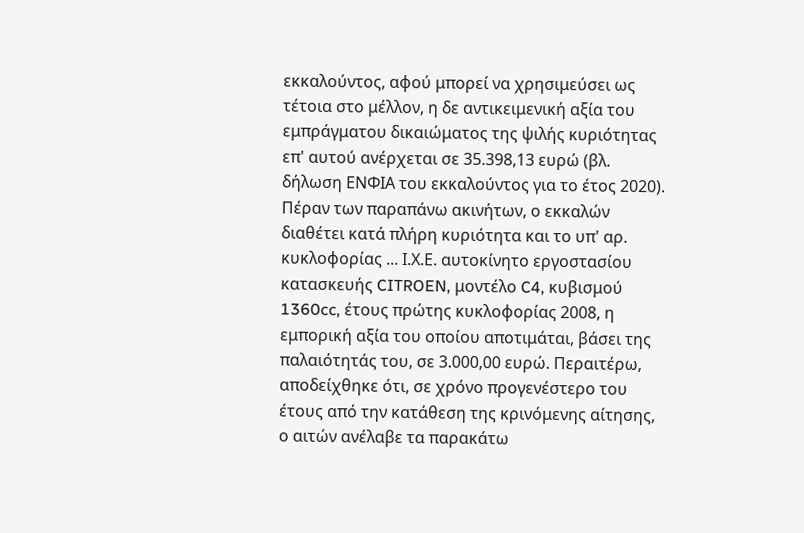εκκαλούντος, αφού μπορεί να χρησιμεύσει ως τέτοια στο μέλλον, η δε αντικειμενική αξία του εμπράγματου δικαιώματος της ψιλής κυριότητας επ' αυτού ανέρχεται σε 35.398,13 ευρώ (βλ. δήλωση ΕΝΦΙΑ του εκκαλούντος για το έτος 2020). Πέραν των παραπάνω ακινήτων, ο εκκαλών διαθέτει κατά πλήρη κυριότητα και το υπ' αρ. κυκλοφορίας ... Ι.Χ.Ε. αυτοκίνητο εργοστασίου κατασκευής CITROEN, μοντέλο C4, κυβισμού 1360cc, έτους πρώτης κυκλοφορίας 2008, η εμπορική αξία του οποίου αποτιμάται, βάσει της παλαιότητάς του, σε 3.000,00 ευρώ. Περαιτέρω, αποδείχθηκε ότι, σε χρόνο προγενέστερο του έτους από την κατάθεση της κρινόμενης αίτησης, ο αιτών ανέλαβε τα παρακάτω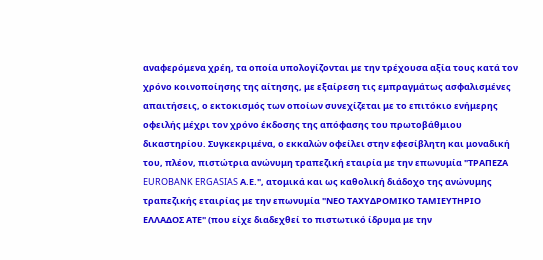αναφερόμενα χρέη, τα οποία υπολογίζονται με την τρέχουσα αξία τους κατά τον χρόνο κοινοποίησης της αίτησης, με εξαίρεση τις εμπραγμάτως ασφαλισμένες απαιτήσεις, ο εκτοκισμός των οποίων συνεχίζεται με το επιτόκιο ενήμερης οφειλής μέχρι τον χρόνο έκδοσης της απόφασης του πρωτοβάθμιου δικαστηρίου. Συγκεκριμένα, ο εκκαλών οφείλει στην εφεσίβλητη και μοναδική του, πλέον, πιστώτρια ανώνυμη τραπεζική εταιρία με την επωνυμία "ΤΡΑΠΕΖΑ EUROBANK ERGASIAS Α.Ε.", ατομικά και ως καθολική διάδοχο της ανώνυμης τραπεζικής εταιρίας με την επωνυμία "ΝΕΟ ΤΑΧΥΔΡΟΜΙΚΟ ΤΑΜΙΕΥΤΗΡΙΟ ΕΛΛΑΔΟΣ ΑΤΕ" (που είχε διαδεχθεί το πιστωτικό ίδρυμα με την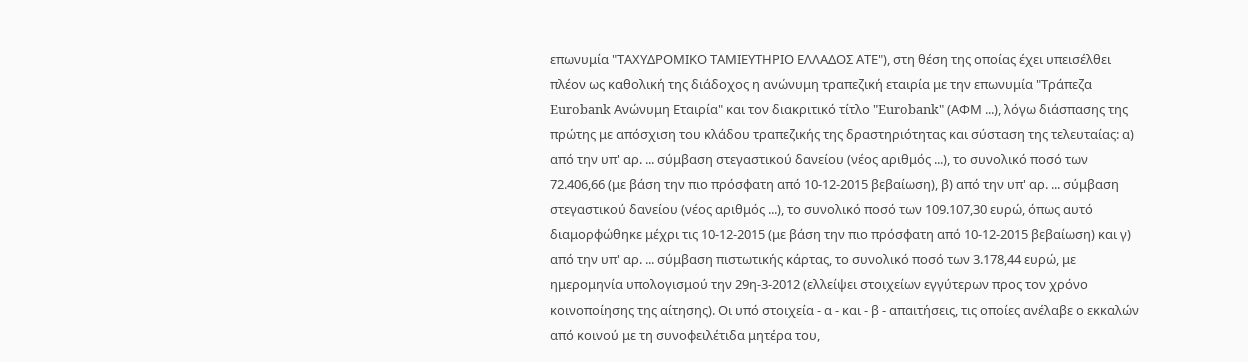επωνυμία "ΤΑΧΥΔΡΟΜΙΚΟ ΤΑΜΙΕΥΤΗΡΙΟ ΕΛΛΑΔΟΣ ΑΤΕ"), στη θέση της οποίας έχει υπεισέλθει πλέον ως καθολική της διάδοχος η ανώνυμη τραπεζική εταιρία με την επωνυμία "Τράπεζα Eurobank Ανώνυμη Εταιρία" και τον διακριτικό τίτλο "Eurobank" (ΑΦΜ ...), λόγω διάσπασης της πρώτης με απόσχιση του κλάδου τραπεζικής της δραστηριότητας και σύσταση της τελευταίας: α) από την υπ' αρ. ... σύμβαση στεγαστικού δανείου (νέος αριθμός ...), το συνολικό ποσό των 72.406,66 (με βάση την πιο πρόσφατη από 10-12-2015 βεβαίωση), β) από την υπ' αρ. ... σύμβαση στεγαστικού δανείου (νέος αριθμός ...), το συνολικό ποσό των 109.107,30 ευρώ, όπως αυτό διαμορφώθηκε μέχρι τις 10-12-2015 (με βάση την πιο πρόσφατη από 10-12-2015 βεβαίωση) και γ) από την υπ' αρ. ... σύμβαση πιστωτικής κάρτας, το συνολικό ποσό των 3.178,44 ευρώ, με ημερομηνία υπολογισμού την 29η-3-2012 (ελλείψει στοιχείων εγγύτερων προς τον χρόνο κοινοποίησης της αίτησης). Οι υπό στοιχεία - α - και - β - απαιτήσεις, τις οποίες ανέλαβε ο εκκαλών από κοινού με τη συνοφειλέτιδα μητέρα του,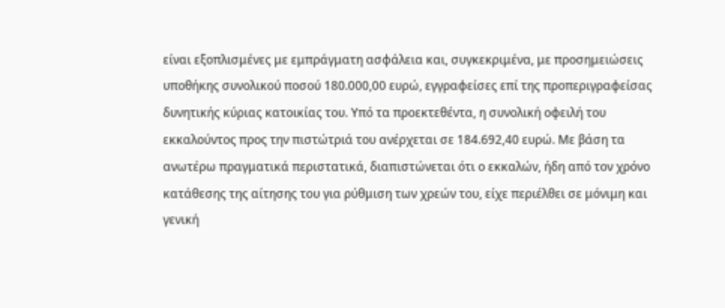είναι εξοπλισμένες με εμπράγματη ασφάλεια και, συγκεκριμένα, με προσημειώσεις υποθήκης συνολικού ποσού 180.000,00 ευρώ, εγγραφείσες επί της προπεριγραφείσας δυνητικής κύριας κατοικίας του. Υπό τα προεκτεθέντα, η συνολική οφειλή του εκκαλούντος προς την πιστώτριά του ανέρχεται σε 184.692,40 ευρώ. Με βάση τα ανωτέρω πραγματικά περιστατικά, διαπιστώνεται ότι ο εκκαλών, ήδη από τον χρόνο κατάθεσης της αίτησης του για ρύθμιση των χρεών του, είχε περιέλθει σε μόνιμη και γενική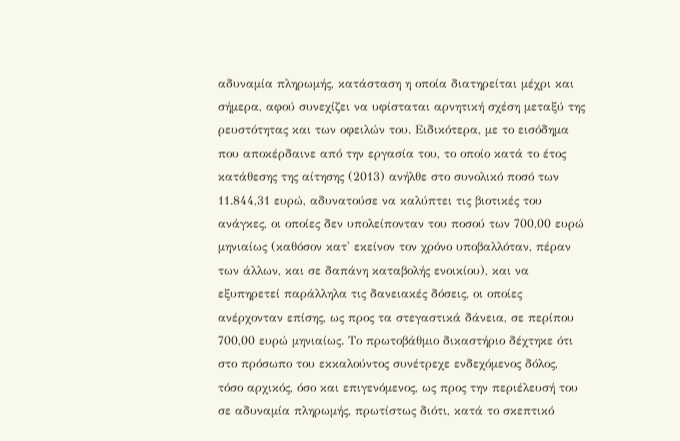αδυναμία πληρωμής, κατάσταση η οποία διατηρείται μέχρι και σήμερα, αφού συνεχίζει να υφίσταται αρνητική σχέση μεταξύ της ρευστότητας και των οφειλών του. Ειδικότερα, με το εισόδημα που αποκέρδαινε από την εργασία του, το οποίο κατά το έτος κατάθεσης της αίτησης (2013) ανήλθε στο συνολικό ποσό των 11.844,31 ευρώ, αδυνατούσε να καλύπτει τις βιοτικές του ανάγκες, οι οποίες δεν υπολείπονταν του ποσού των 700,00 ευρώ μηνιαίως (καθόσον κατ' εκείνον τον χρόνο υποβαλλόταν, πέραν των άλλων, και σε δαπάνη καταβολής ενοικίου), και να εξυπηρετεί παράλληλα τις δανειακές δόσεις, οι οποίες ανέρχονταν επίσης, ως προς τα στεγαστικά δάνεια, σε περίπου 700,00 ευρώ μηνιαίως. Το πρωτοβάθμιο δικαστήριο δέχτηκε ότι στο πρόσωπο του εκκαλούντος συνέτρεχε ενδεχόμενος δόλος, τόσο αρχικός, όσο και επιγενόμενος, ως προς την περιέλευσή του σε αδυναμία πληρωμής, πρωτίστως διότι, κατά το σκεπτικό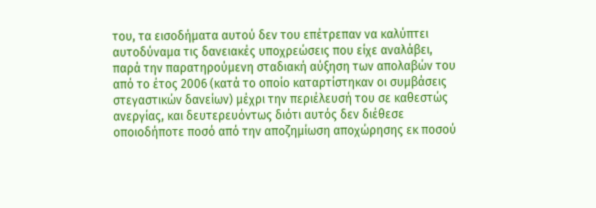του, τα εισοδήματα αυτού δεν του επέτρεπαν να καλύπτει αυτοδύναμα τις δανειακές υποχρεώσεις που είχε αναλάβει, παρά την παρατηρούμενη σταδιακή αύξηση των απολαβών του από το έτος 2006 (κατά το οποίο καταρτίστηκαν οι συμβάσεις στεγαστικών δανείων) μέχρι την περιέλευσή του σε καθεστώς ανεργίας, και δευτερευόντως διότι αυτός δεν διέθεσε οποιοδήποτε ποσό από την αποζημίωση αποχώρησης εκ ποσού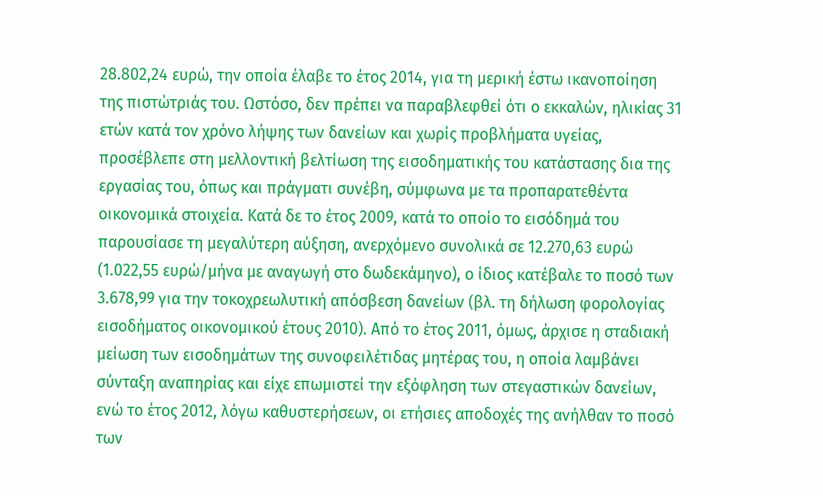28.802,24 ευρώ, την οποία έλαβε το έτος 2014, για τη μερική έστω ικανοποίηση της πιστώτριάς του. Ωστόσο, δεν πρέπει να παραβλεφθεί ότι ο εκκαλών, ηλικίας 31 ετών κατά τον χρόνο λήψης των δανείων και χωρίς προβλήματα υγείας, προσέβλεπε στη μελλοντική βελτίωση της εισοδηματικής του κατάστασης δια της εργασίας του, όπως και πράγματι συνέβη, σύμφωνα με τα προπαρατεθέντα οικονομικά στοιχεία. Κατά δε το έτος 2009, κατά το οποίο το εισόδημά του παρουσίασε τη μεγαλύτερη αύξηση, ανερχόμενο συνολικά σε 12.270,63 ευρώ (1.022,55 ευρώ/μήνα με αναγωγή στο δωδεκάμηνο), ο ίδιος κατέβαλε το ποσό των 3.678,99 για την τοκοχρεωλυτική απόσβεση δανείων (βλ. τη δήλωση φορολογίας εισοδήματος οικονομικού έτους 2010). Από το έτος 2011, όμως, άρχισε η σταδιακή μείωση των εισοδημάτων της συνοφειλέτιδας μητέρας του, η οποία λαμβάνει σύνταξη αναπηρίας και είχε επωμιστεί την εξόφληση των στεγαστικών δανείων, ενώ το έτος 2012, λόγω καθυστερήσεων, οι ετήσιες αποδοχές της ανήλθαν το ποσό των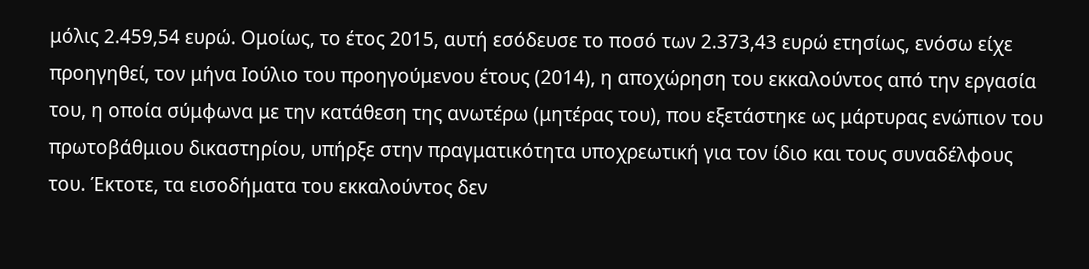μόλις 2.459,54 ευρώ. Ομοίως, το έτος 2015, αυτή εσόδευσε το ποσό των 2.373,43 ευρώ ετησίως, ενόσω είχε προηγηθεί, τον μήνα Ιούλιο του προηγούμενου έτους (2014), η αποχώρηση του εκκαλούντος από την εργασία του, η οποία σύμφωνα με την κατάθεση της ανωτέρω (μητέρας του), που εξετάστηκε ως μάρτυρας ενώπιον του πρωτοβάθμιου δικαστηρίου, υπήρξε στην πραγματικότητα υποχρεωτική για τον ίδιο και τους συναδέλφους του. Έκτοτε, τα εισοδήματα του εκκαλούντος δεν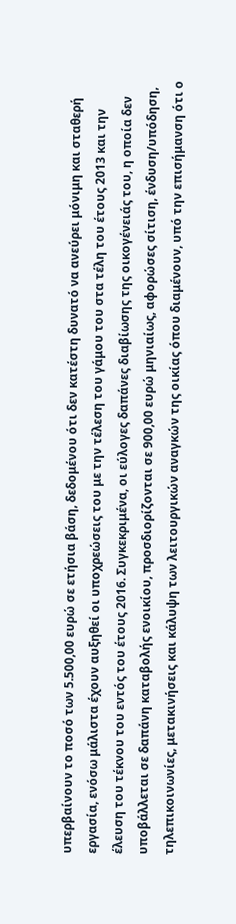υπερβαίνουν το ποσό των 5.500,00 ευρώ σε ετήσια βάση, δεδομένου ότι δεν κατέστη δυνατό να ανεύρει μόνιμη και σταθερή εργασία, ενόσω μάλιστα έχουν αυξηθεί οι υποχρεώσεις του με την τέλεση του γάμου του στα τέλη του έτους 2013 και την έλευση του τέκνου του εντός του έτους 2016. Συγκεκριμένα, οι εύλογες δαπάνες διαβίωσης της οικογένειάς του, η οποία δεν υποβάλλεται σε δαπάνη καταβολής ενοικίου, προσδιορίζονται σε 900,00 ευρώ μηνιαίως, αφορώσες σίτιση, ένδυση/υπόδηση, τηλεπικοινωνίες, μετακινήσεις και κάλυψη των λειτουργικών αναγκών της οικίας όπου διαμένουν, υπό την επισήμανση ότι ο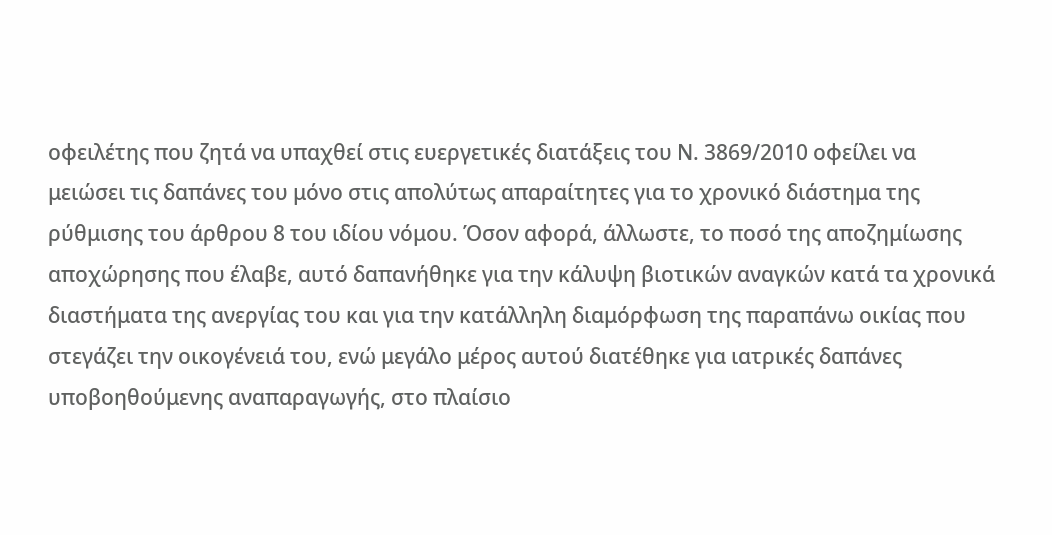οφειλέτης που ζητά να υπαχθεί στις ευεργετικές διατάξεις του Ν. 3869/2010 οφείλει να μειώσει τις δαπάνες του μόνο στις απολύτως απαραίτητες για το χρονικό διάστημα της ρύθμισης του άρθρου 8 του ιδίου νόμου. Όσον αφορά, άλλωστε, το ποσό της αποζημίωσης αποχώρησης που έλαβε, αυτό δαπανήθηκε για την κάλυψη βιοτικών αναγκών κατά τα χρονικά διαστήματα της ανεργίας του και για την κατάλληλη διαμόρφωση της παραπάνω οικίας που στεγάζει την οικογένειά του, ενώ μεγάλο μέρος αυτού διατέθηκε για ιατρικές δαπάνες υποβοηθούμενης αναπαραγωγής, στο πλαίσιο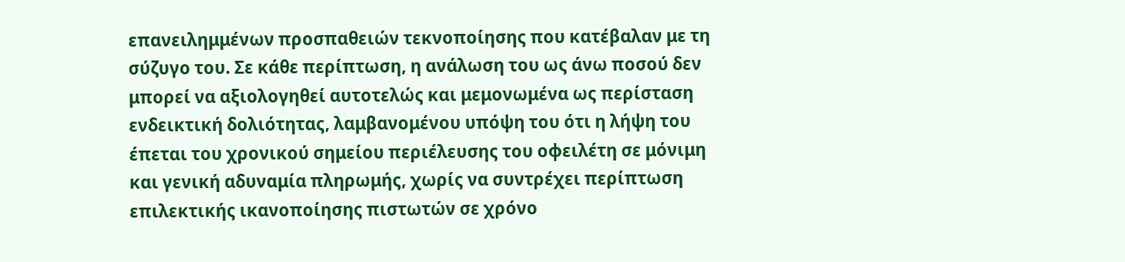επανειλημμένων προσπαθειών τεκνοποίησης που κατέβαλαν με τη σύζυγο του. Σε κάθε περίπτωση, η ανάλωση του ως άνω ποσού δεν μπορεί να αξιολογηθεί αυτοτελώς και μεμονωμένα ως περίσταση ενδεικτική δολιότητας, λαμβανομένου υπόψη του ότι η λήψη του έπεται του χρονικού σημείου περιέλευσης του οφειλέτη σε μόνιμη και γενική αδυναμία πληρωμής, χωρίς να συντρέχει περίπτωση επιλεκτικής ικανοποίησης πιστωτών σε χρόνο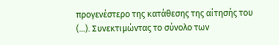προγενέστερο της κατάθεσης της αίτησής του (...). Συνεκτιμώντας το σύνολο των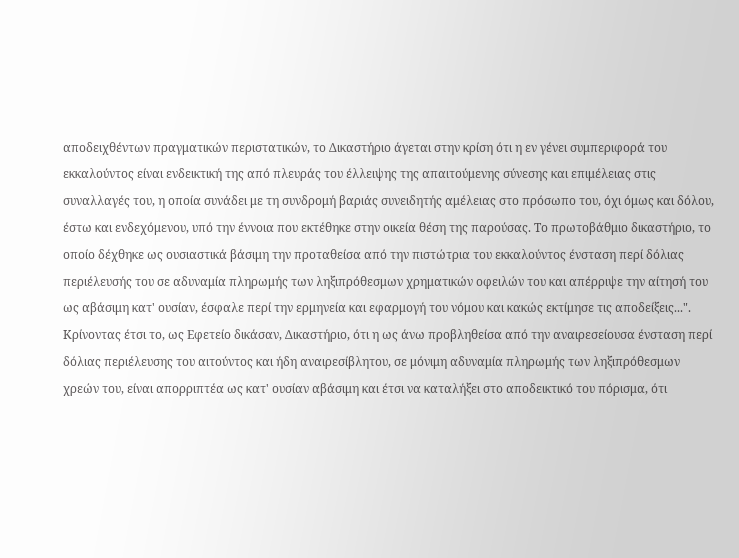αποδειχθέντων πραγματικών περιστατικών, το Δικαστήριο άγεται στην κρίση ότι η εν γένει συμπεριφορά του εκκαλούντος είναι ενδεικτική της από πλευράς του έλλειψης της απαιτούμενης σύνεσης και επιμέλειας στις συναλλαγές του, η οποία συνάδει με τη συνδρομή βαριάς συνειδητής αμέλειας στο πρόσωπο του, όχι όμως και δόλου, έστω και ενδεχόμενου, υπό την έννοια που εκτέθηκε στην οικεία θέση της παρούσας. Το πρωτοβάθμιο δικαστήριο, το οποίο δέχθηκε ως ουσιαστικά βάσιμη την προταθείσα από την πιστώτρια του εκκαλούντος ένσταση περί δόλιας περιέλευσής του σε αδυναμία πληρωμής των ληξιπρόθεσμων χρηματικών οφειλών του και απέρριψε την αίτησή του ως αβάσιμη κατ' ουσίαν, έσφαλε περί την ερμηνεία και εφαρμογή του νόμου και κακώς εκτίμησε τις αποδείξεις...".
Κρίνοντας έτσι το, ως Εφετείο δικάσαν, Δικαστήριο, ότι η ως άνω προβληθείσα από την αναιρεσείουσα ένσταση περί δόλιας περιέλευσης του αιτούντος και ήδη αναιρεσίβλητου, σε μόνιμη αδυναμία πληρωμής των ληξιπρόθεσμων χρεών του, είναι απορριπτέα ως κατ' ουσίαν αβάσιμη και έτσι να καταλήξει στο αποδεικτικό του πόρισμα, ότι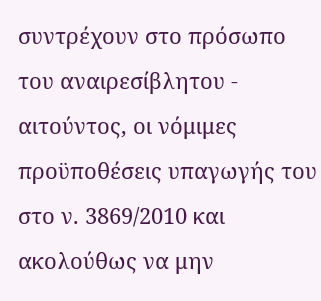συντρέχουν στο πρόσωπο του αναιρεσίβλητου - αιτούντος, οι νόμιμες προϋποθέσεις υπαγωγής του στο ν. 3869/2010 και ακολούθως να μην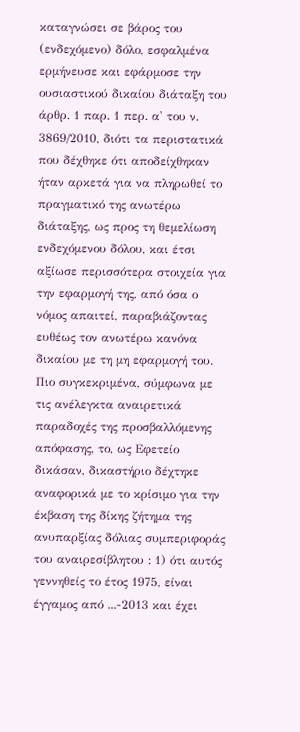καταγνώσει σε βάρος του (ενδεχόμενο) δόλο, εσφαλμένα ερμήνευσε και εφάρμοσε την ουσιαστικού δικαίου διάταξη του άρθρ. 1 παρ. 1 περ. α' του ν. 3869/2010, διότι τα περιστατικά που δέχθηκε ότι αποδείχθηκαν ήταν αρκετά για να πληρωθεί το πραγματικό της ανωτέρω διάταξης, ως προς τη θεμελίωση ενδεχόμενου δόλου, και έτσι αξίωσε περισσότερα στοιχεία για την εφαρμογή της, από όσα ο νόμος απαιτεί, παραβιάζοντας ευθέως τον ανωτέρω κανόνα δικαίου με τη μη εφαρμογή του.
Πιο συγκεκριμένα, σύμφωνα με τις ανέλεγκτα αναιρετικά παραδοχές της προσβαλλόμενης απόφασης, το, ως Εφετείο δικάσαν, δικαστήριο δέχτηκε αναφορικά με το κρίσιμο για την έκβαση της δίκης ζήτημα της ανυπαρξίας δόλιας συμπεριφοράς του αναιρεσίβλητου : 1) ότι αυτός γεννηθείς το έτος 1975, είναι έγγαμος από ...-2013 και έχει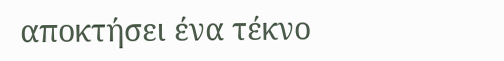αποκτήσει ένα τέκνο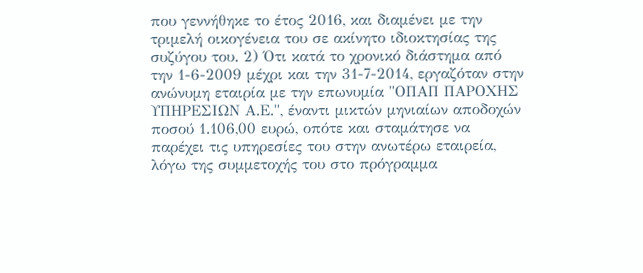που γεννήθηκε το έτος 2016, και διαμένει με την τριμελή οικογένεια του σε ακίνητο ιδιοκτησίας της συζύγου του. 2) Ότι κατά το χρονικό διάστημα από την 1-6-2009 μέχρι και την 31-7-2014, εργαζόταν στην ανώνυμη εταιρία με την επωνυμία "ΟΠΑΠ ΠΑΡΟΧΗΣ ΥΠΗΡΕΣΙΩΝ Α.Ε.", έναντι μικτών μηνιαίων αποδοχών ποσού 1.106,00 ευρώ, οπότε και σταμάτησε να παρέχει τις υπηρεσίες του στην ανωτέρω εταιρεία, λόγω της συμμετοχής του στο πρόγραμμα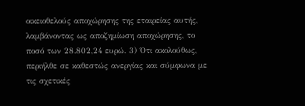οικειοθελούς αποχώρησης της εταιρείας αυτής, λαμβάνοντας ως αποζημίωση αποχώρησης, το ποσό των 28.802,24 ευρώ. 3) Ότι ακολούθως, περιήλθε σε καθεστώς ανεργίας και σύμφωνα με τις σχετικές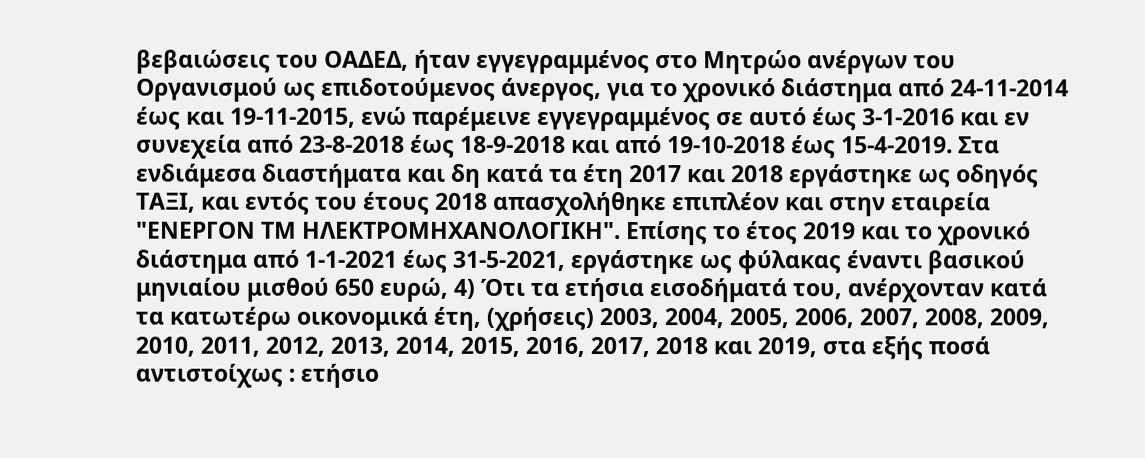βεβαιώσεις του ΟΑΔΕΔ, ήταν εγγεγραμμένος στο Μητρώο ανέργων του Οργανισμού ως επιδοτούμενος άνεργος, για το χρονικό διάστημα από 24-11-2014 έως και 19-11-2015, ενώ παρέμεινε εγγεγραμμένος σε αυτό έως 3-1-2016 και εν συνεχεία από 23-8-2018 έως 18-9-2018 και από 19-10-2018 έως 15-4-2019. Στα ενδιάμεσα διαστήματα και δη κατά τα έτη 2017 και 2018 εργάστηκε ως οδηγός ΤΑΞΙ, και εντός του έτους 2018 απασχολήθηκε επιπλέον και στην εταιρεία "ΕΝΕΡΓΟΝ ΤΜ ΗΛΕΚΤΡΟΜΗΧΑΝΟΛΟΓΙΚΗ". Επίσης το έτος 2019 και το χρονικό διάστημα από 1-1-2021 έως 31-5-2021, εργάστηκε ως φύλακας έναντι βασικού μηνιαίου μισθού 650 ευρώ, 4) Ότι τα ετήσια εισοδήματά του, ανέρχονταν κατά τα κατωτέρω οικονομικά έτη, (χρήσεις) 2003, 2004, 2005, 2006, 2007, 2008, 2009, 2010, 2011, 2012, 2013, 2014, 2015, 2016, 2017, 2018 και 2019, στα εξής ποσά αντιστοίχως : ετήσιο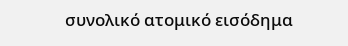συνολικό ατομικό εισόδημα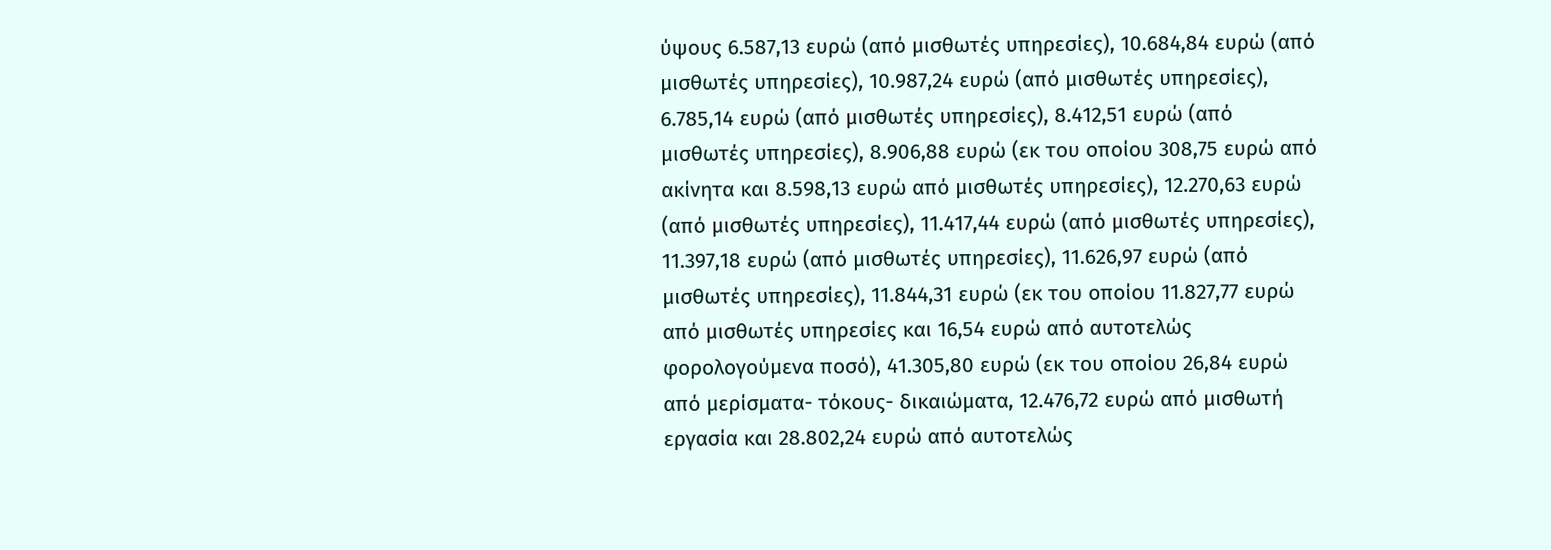ύψους 6.587,13 ευρώ (από μισθωτές υπηρεσίες), 10.684,84 ευρώ (από μισθωτές υπηρεσίες), 10.987,24 ευρώ (από μισθωτές υπηρεσίες), 6.785,14 ευρώ (από μισθωτές υπηρεσίες), 8.412,51 ευρώ (από μισθωτές υπηρεσίες), 8.906,88 ευρώ (εκ του οποίου 308,75 ευρώ από ακίνητα και 8.598,13 ευρώ από μισθωτές υπηρεσίες), 12.270,63 ευρώ (από μισθωτές υπηρεσίες), 11.417,44 ευρώ (από μισθωτές υπηρεσίες), 11.397,18 ευρώ (από μισθωτές υπηρεσίες), 11.626,97 ευρώ (από μισθωτές υπηρεσίες), 11.844,31 ευρώ (εκ του οποίου 11.827,77 ευρώ από μισθωτές υπηρεσίες και 16,54 ευρώ από αυτοτελώς φορολογούμενα ποσό), 41.305,80 ευρώ (εκ του οποίου 26,84 ευρώ από μερίσματα- τόκους- δικαιώματα, 12.476,72 ευρώ από μισθωτή εργασία και 28.802,24 ευρώ από αυτοτελώς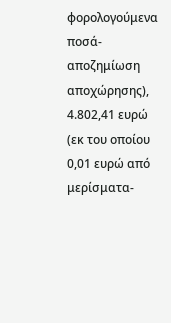φορολογούμενα ποσά- αποζημίωση αποχώρησης), 4.802,41 ευρώ (εκ του οποίου 0,01 ευρώ από μερίσματα-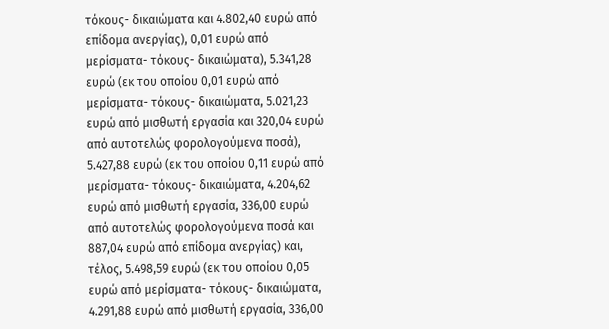τόκους- δικαιώματα και 4.802,40 ευρώ από επίδομα ανεργίας), 0,01 ευρώ από μερίσματα- τόκους- δικαιώματα), 5.341,28 ευρώ (εκ του οποίου 0,01 ευρώ από μερίσματα- τόκους- δικαιώματα, 5.021,23 ευρώ από μισθωτή εργασία και 320,04 ευρώ από αυτοτελώς φορολογούμενα ποσά), 5.427,88 ευρώ (εκ του οποίου 0,11 ευρώ από μερίσματα- τόκους- δικαιώματα, 4.204,62 ευρώ από μισθωτή εργασία, 336,00 ευρώ από αυτοτελώς φορολογούμενα ποσά και 887,04 ευρώ από επίδομα ανεργίας) και, τέλος, 5.498,59 ευρώ (εκ του οποίου 0,05 ευρώ από μερίσματα- τόκους- δικαιώματα, 4.291,88 ευρώ από μισθωτή εργασία, 336,00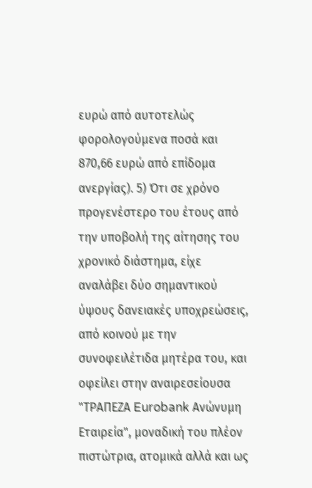ευρώ από αυτοτελώς φορολογούμενα ποσά και 870,66 ευρώ από επίδομα ανεργίας). 5) Ότι σε χρόνο προγενέστερο του έτους από την υποβολή της αίτησης του χρονικό διάστημα, είχε αναλάβει δύο σημαντικού ύψους δανειακές υποχρεώσεις, από κοινού με την συνοφειλέτιδα μητέρα του, και οφείλει στην αναιρεσείουσα "ΤΡΑΠΕΖΑ Eurobank Ανώνυμη Εταιρεία", μοναδική του πλέον πιστώτρια, ατομικά αλλά και ως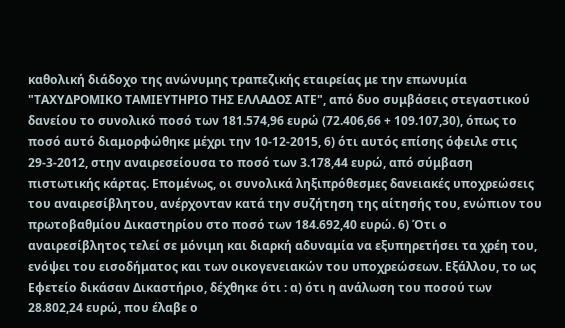καθολική διάδοχο της ανώνυμης τραπεζικής εταιρείας με την επωνυμία "ΤΑΧΥΔΡΟΜΙΚΟ ΤΑΜΙΕΥΤΗΡΙΟ ΤΗΣ ΕΛΛΑΔΟΣ ΑΤΕ", από δυο συμβάσεις στεγαστικού δανείου το συνολικό ποσό των 181.574,96 ευρώ (72.406,66 + 109.107,30), όπως το ποσό αυτό διαμορφώθηκε μέχρι την 10-12-2015, 6) ότι αυτός επίσης όφειλε στις 29-3-2012, στην αναιρεσείουσα το ποσό των 3.178,44 ευρώ, από σύμβαση πιστωτικής κάρτας. Επομένως, οι συνολικά ληξιπρόθεσμες δανειακές υποχρεώσεις του αναιρεσίβλητου, ανέρχονταν κατά την συζήτηση της αίτησής του, ενώπιον του πρωτοβαθμίου Δικαστηρίου στο ποσό των 184.692,40 ευρώ. 6) Ότι ο αναιρεσίβλητος τελεί σε μόνιμη και διαρκή αδυναμία να εξυπηρετήσει τα χρέη του, ενόψει του εισοδήματος και των οικογενειακών του υποχρεώσεων. Εξάλλου, το ως Εφετείο δικάσαν Δικαστήριο, δέχθηκε ότι : α) ότι η ανάλωση του ποσού των 28.802,24 ευρώ, που έλαβε ο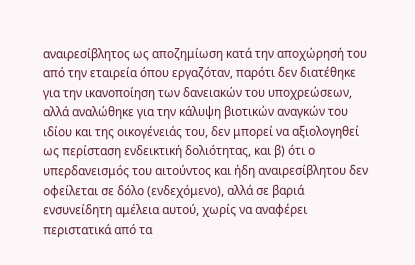αναιρεσίβλητος ως αποζημίωση κατά την αποχώρησή του από την εταιρεία όπου εργαζόταν, παρότι δεν διατέθηκε για την ικανοποίηση των δανειακών του υποχρεώσεων, αλλά αναλώθηκε για την κάλυψη βιοτικών αναγκών του ιδίου και της οικογένειάς του, δεν μπορεί να αξιολογηθεί ως περίσταση ενδεικτική δολιότητας, και β) ότι ο υπερδανεισμός του αιτούντος και ήδη αναιρεσίβλητου δεν οφείλεται σε δόλο (ενδεχόμενο), αλλά σε βαριά ενσυνείδητη αμέλεια αυτού, χωρίς να αναφέρει περιστατικά από τα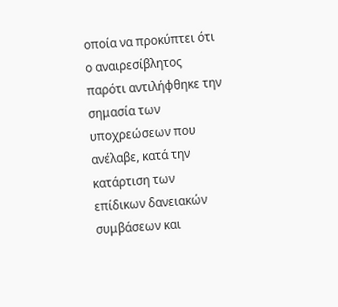οποία να προκύπτει ότι ο αναιρεσίβλητος παρότι αντιλήφθηκε την σημασία των υποχρεώσεων που ανέλαβε, κατά την κατάρτιση των επίδικων δανειακών συμβάσεων και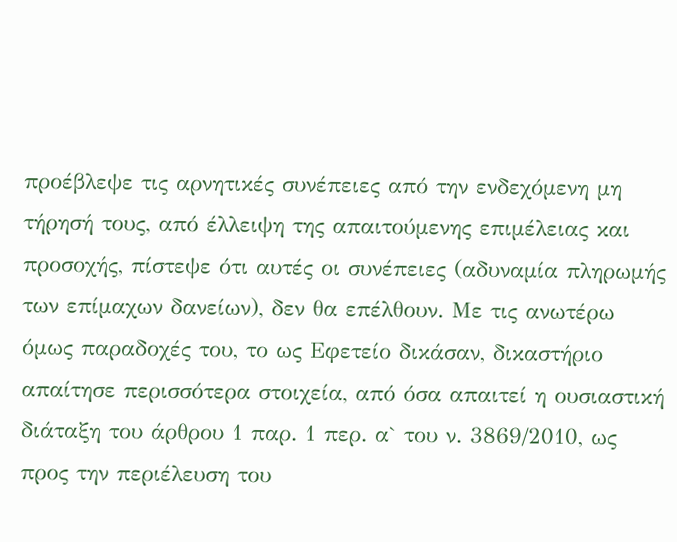προέβλεψε τις αρνητικές συνέπειες από την ενδεχόμενη μη τήρησή τους, από έλλειψη της απαιτούμενης επιμέλειας και προσοχής, πίστεψε ότι αυτές οι συνέπειες (αδυναμία πληρωμής των επίμαχων δανείων), δεν θα επέλθουν. Με τις ανωτέρω όμως παραδοχές του, το ως Εφετείο δικάσαν, δικαστήριο απαίτησε περισσότερα στοιχεία, από όσα απαιτεί η ουσιαστική διάταξη του άρθρου 1 παρ. 1 περ. α` του ν. 3869/2010, ως προς την περιέλευση του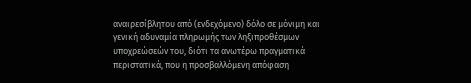αναιρεσίβλητου από (ενδεχόμενο) δόλο σε μόνιμη και γενική αδυναμία πληρωμής των ληξιπροθέσμων υποχρεώσεών του, διότι τα ανωτέρω πραγματικά περιστατικά, που η προσβαλλόμενη απόφαση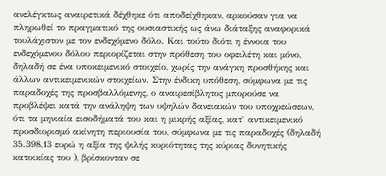ανελέγκτως αναιρετικά δέχθηκε ότι αποδείχθηκαν, αρκούσαν για να πληρωθεί το πραγματικό της ουσιαστικής ως άνω διάταξης αναφορικά τουλάχιστον με τον ενδεχόμενο δόλο. Και τούτο διότι η έννοια του ενδεχόμενου δόλου περιορίζεται στην πρόθεση του οφειλέτη και μόνο, δηλαδή σε ένα υποκειμενικό στοιχείο, χωρίς την ανάγκη προσθήκης και άλλων αντικειμενικών στοιχείων. Στην ένδικη υπόθεση, σύμφωνα με τις παραδοχές της προσβαλλόμενης, ο αναιρεσίβλητος μπορούσε να προβλέψει κατά την ανάληψη των υψηλών δανειακών του υποχρεώσεων, ότι τα μηνιαία εισοδήματά του και η μικρής αξίας, κατ` αντικειμενικό προσδιορισμό ακίνητη περιουσία του, σύμφωνα με τις παραδοχές (δηλαδή 35.398,13 ευρώ η αξία της ψιλής κυριότητας της κύριας δυνητικής κατοικίας του ), βρίσκονταν σε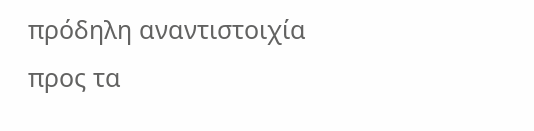πρόδηλη αναντιστοιχία προς τα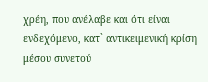χρέη, που ανέλαβε και ότι είναι ενδεχόμενο, κατ` αντικειμενική κρίση μέσου συνετού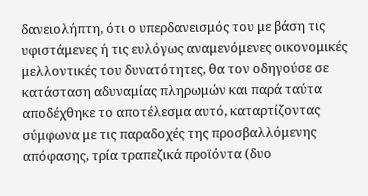δανειολήπτη, ότι ο υπερδανεισμός του με βάση τις υφιστάμενες ή τις ευλόγως αναμενόμενες οικονομικές μελλοντικές του δυνατότητες, θα τον οδηγούσε σε κατάσταση αδυναμίας πληρωμών και παρά ταύτα αποδέχθηκε το αποτέλεσμα αυτό, καταρτίζοντας σύμφωνα με τις παραδοχές της προσβαλλόμενης απόφασης, τρία τραπεζικά προϊόντα (δυο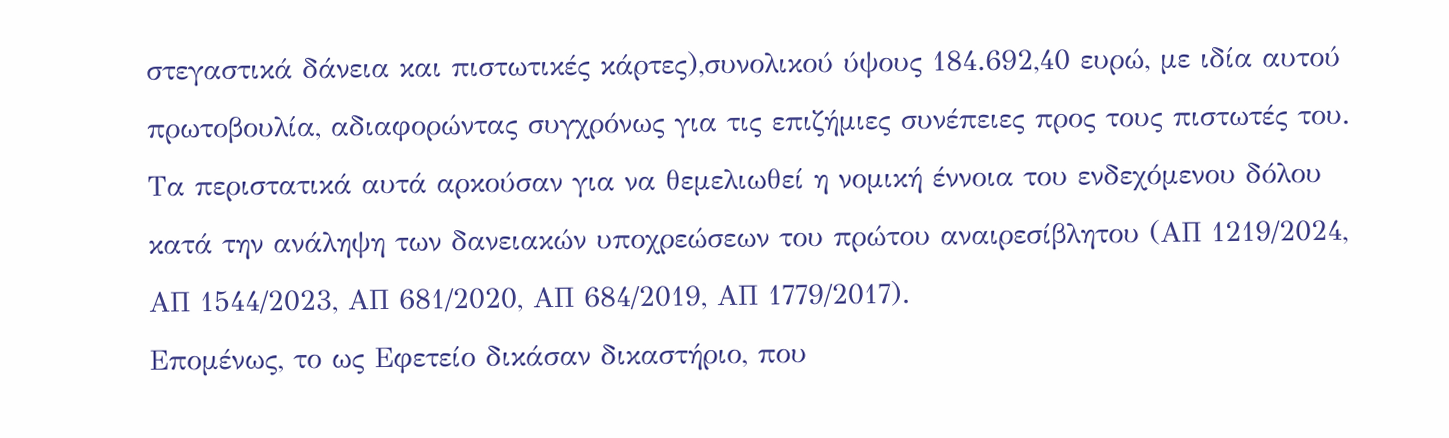στεγαστικά δάνεια και πιστωτικές κάρτες),συνολικού ύψους 184.692,40 ευρώ, με ιδία αυτού πρωτοβουλία, αδιαφορώντας συγχρόνως για τις επιζήμιες συνέπειες προς τους πιστωτές του. Τα περιστατικά αυτά αρκούσαν για να θεμελιωθεί η νομική έννοια του ενδεχόμενου δόλου κατά την ανάληψη των δανειακών υποχρεώσεων του πρώτου αναιρεσίβλητου (ΑΠ 1219/2024, ΑΠ 1544/2023, ΑΠ 681/2020, ΑΠ 684/2019, ΑΠ 1779/2017).
Επομένως, το ως Εφετείο δικάσαν δικαστήριο, που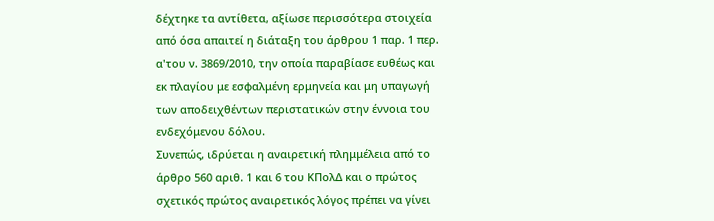δέχτηκε τα αντίθετα, αξίωσε περισσότερα στοιχεία από όσα απαιτεί η διάταξη του άρθρου 1 παρ. 1 περ. α'του ν. 3869/2010, την οποία παραβίασε ευθέως και εκ πλαγίου με εσφαλμένη ερμηνεία και μη υπαγωγή των αποδειχθέντων περιστατικών στην έννοια του ενδεχόμενου δόλου.
Συνεπώς, ιδρύεται η αναιρετική πλημμέλεια από το άρθρο 560 αριθ. 1 και 6 του ΚΠολΔ και ο πρώτος σχετικός πρώτος αναιρετικός λόγος πρέπει να γίνει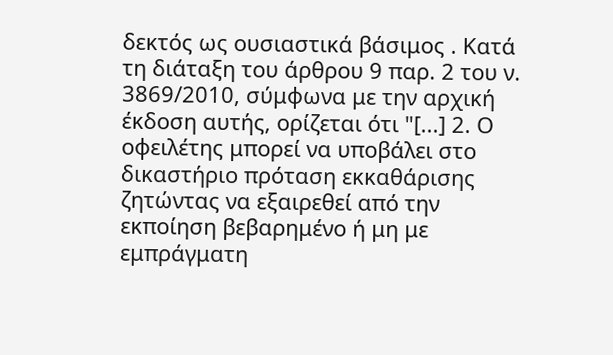δεκτός ως ουσιαστικά βάσιμος . Κατά τη διάταξη του άρθρου 9 παρ. 2 του ν. 3869/2010, σύμφωνα με την αρχική έκδοση αυτής, ορίζεται ότι "[...] 2. Ο οφειλέτης μπορεί να υποβάλει στο δικαστήριο πρόταση εκκαθάρισης ζητώντας να εξαιρεθεί από την εκποίηση βεβαρημένο ή μη με εμπράγματη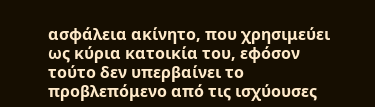ασφάλεια ακίνητο, που χρησιμεύει ως κύρια κατοικία του, εφόσον τούτο δεν υπερβαίνει το προβλεπόμενο από τις ισχύουσες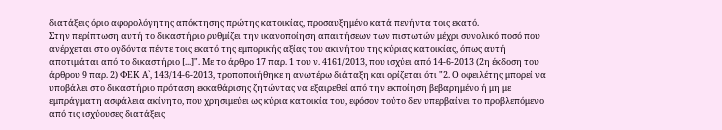διατάξεις όριο αφορολόγητης απόκτησης πρώτης κατοικίας, προσαυξημένο κατά πενήντα τοις εκατό.
Στην περίπτωση αυτή το δικαστήριο ρυθμίζει την ικανοποίηση απαιτήσεων των πιστωτών μέχρι συνολικό ποσό που ανέρχεται στο ογδόντα πέντε τοις εκατό της εμπορικής αξίας του ακινήτου της κύριας κατοικίας, όπως αυτή αποτιμάται από το δικαστήριο [...]". Με το άρθρο 17 παρ. 1 του ν. 4161/2013, που ισχύει από 14-6-2013 (2η έκδοση του άρθρου 9 παρ. 2) ΦΕΚ Α`, 143/14-6-2013, τροποποιήθηκε η ανωτέρω διάταξη και ορίζεται ότι "2. Ο οφειλέτης μπορεί να υποβάλει στο δικαστήριο πρόταση εκκαθάρισης ζητώντας να εξαιρεθεί από την εκποίηση βεβαρημένο ή μη με εμπράγματη ασφάλεια ακίνητο, που χρησιμεύει ως κύρια κατοικία του, εφόσον τούτο δεν υπερβαίνει το προβλεπόμενο από τις ισχύουσες διατάξεις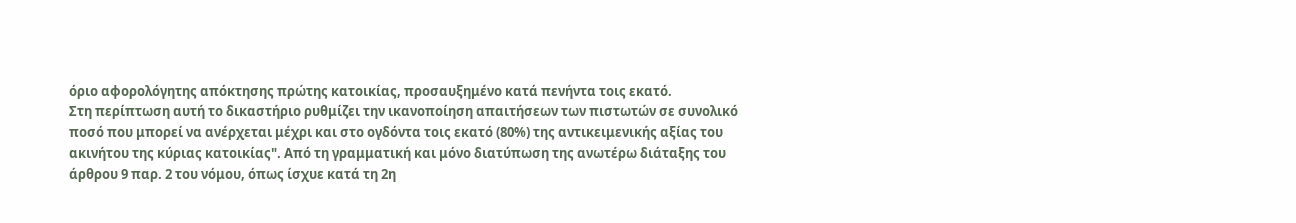όριο αφορολόγητης απόκτησης πρώτης κατοικίας, προσαυξημένο κατά πενήντα τοις εκατό.
Στη περίπτωση αυτή το δικαστήριο ρυθμίζει την ικανοποίηση απαιτήσεων των πιστωτών σε συνολικό ποσό που μπορεί να ανέρχεται μέχρι και στο ογδόντα τοις εκατό (80%) της αντικειμενικής αξίας του ακινήτου της κύριας κατοικίας". Από τη γραμματική και μόνο διατύπωση της ανωτέρω διάταξης του άρθρου 9 παρ. 2 του νόμου, όπως ίσχυε κατά τη 2η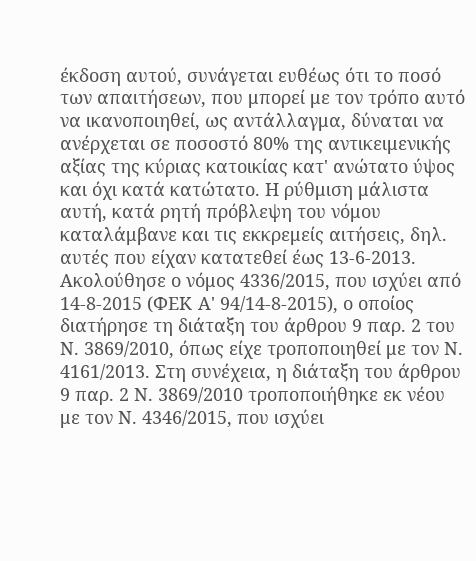έκδοση αυτού, συνάγεται ευθέως ότι το ποσό των απαιτήσεων, που μπορεί με τον τρόπο αυτό να ικανοποιηθεί, ως αντάλλαγμα, δύναται να ανέρχεται σε ποσοστό 80% της αντικειμενικής αξίας της κύριας κατοικίας κατ' ανώτατο ύψος και όχι κατά κατώτατο. Η ρύθμιση μάλιστα αυτή, κατά ρητή πρόβλεψη του νόμου καταλάμβανε και τις εκκρεμείς αιτήσεις, δηλ. αυτές που είχαν κατατεθεί έως 13-6-2013. Ακολούθησε ο νόμος 4336/2015, που ισχύει από 14-8-2015 (ΦΕΚ Α' 94/14-8-2015), ο οποίος διατήρησε τη διάταξη του άρθρου 9 παρ. 2 του Ν. 3869/2010, όπως είχε τροποποιηθεί με τον Ν. 4161/2013. Στη συνέχεια, η διάταξη του άρθρου 9 παρ. 2 Ν. 3869/2010 τροποποιήθηκε εκ νέου με τον Ν. 4346/2015, που ισχύει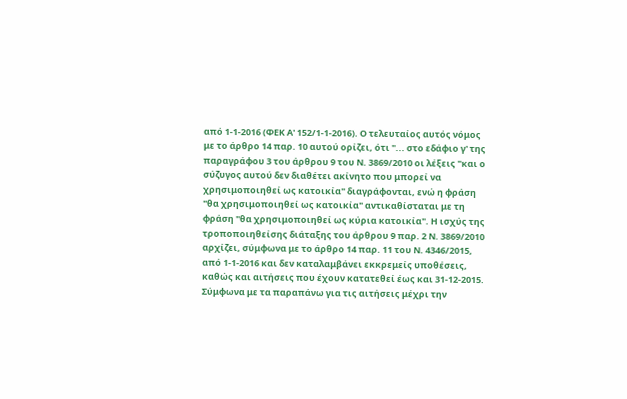από 1-1-2016 (ΦΕΚ Α' 152/1-1-2016). Ο τελευταίος αυτός νόμος με το άρθρο 14 παρ. 10 αυτού ορίζει, ότι "... στο εδάφιο γ' της παραγράφου 3 του άρθρου 9 του Ν. 3869/2010 οι λέξεις "και ο σύζυγος αυτού δεν διαθέτει ακίνητο που μπορεί να χρησιμοποιηθεί ως κατοικία" διαγράφονται, ενώ η φράση "θα χρησιμοποιηθεί ως κατοικία" αντικαθίσταται με τη φράση "θα χρησιμοποιηθεί ως κύρια κατοικία". Η ισχύς της τροποποιηθείσης διάταξης του άρθρου 9 παρ. 2 Ν. 3869/2010 αρχίζει, σύμφωνα με το άρθρο 14 παρ. 11 του Ν. 4346/2015, από 1-1-2016 και δεν καταλαμβάνει εκκρεμείς υποθέσεις, καθώς και αιτήσεις που έχουν κατατεθεί έως και 31-12-2015. Σύμφωνα με τα παραπάνω για τις αιτήσεις μέχρι την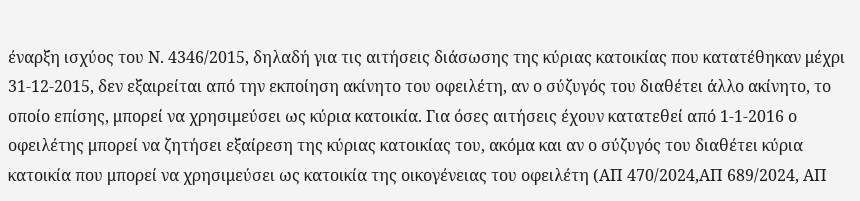έναρξη ισχύος του Ν. 4346/2015, δηλαδή για τις αιτήσεις διάσωσης της κύριας κατοικίας που κατατέθηκαν μέχρι 31-12-2015, δεν εξαιρείται από την εκποίηση ακίνητο του οφειλέτη, αν ο σύζυγός του διαθέτει άλλο ακίνητο, το οποίο επίσης, μπορεί να χρησιμεύσει ως κύρια κατοικία. Για όσες αιτήσεις έχουν κατατεθεί από 1-1-2016 ο οφειλέτης μπορεί να ζητήσει εξαίρεση της κύριας κατοικίας του, ακόμα και αν ο σύζυγός του διαθέτει κύρια κατοικία που μπορεί να χρησιμεύσει ως κατοικία της οικογένειας του οφειλέτη (ΑΠ 470/2024,ΑΠ 689/2024, ΑΠ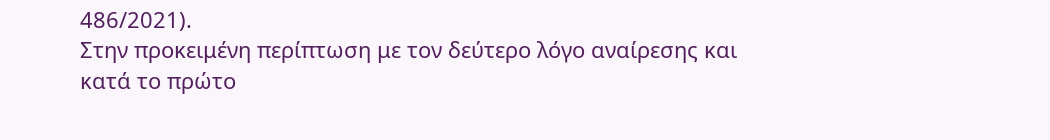486/2021).
Στην προκειμένη περίπτωση με τον δεύτερο λόγο αναίρεσης και κατά το πρώτο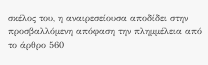σκέλος του, η αναιρεσείουσα αποδίδει στην προσβαλλόμενη απόφαση την πλημμέλεια από το άρθρο 560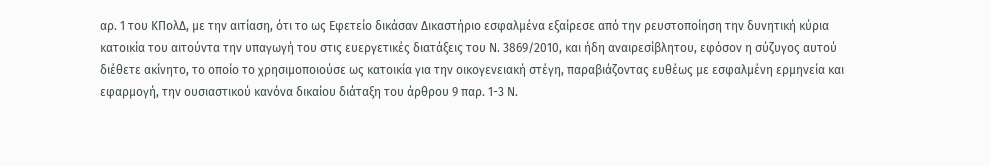αρ. 1 του ΚΠολΔ, με την αιτίαση, ότι το ως Εφετείο δικάσαν Δικαστήριο εσφαλμένα εξαίρεσε από την ρευστοποίηση την δυνητική κύρια κατοικία του αιτούντα την υπαγωγή του στις ευεργετικές διατάξεις του Ν. 3869/2010, και ήδη αναιρεσίβλητου, εφόσον η σύζυγος αυτού διέθετε ακίνητο, το οποίο το χρησιμοποιούσε ως κατοικία για την οικογενειακή στέγη, παραβιάζοντας ευθέως με εσφαλμένη ερμηνεία και εφαρμογή, την ουσιαστικού κανόνα δικαίου διάταξη του άρθρου 9 παρ. 1-3 Ν.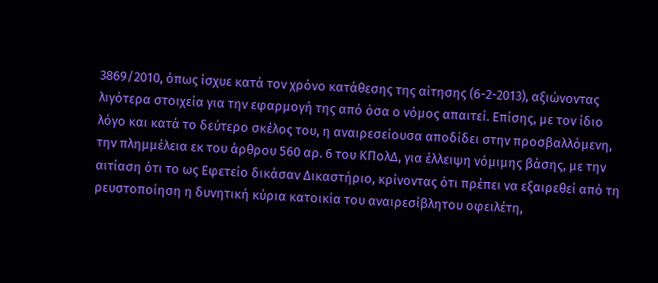3869/2010, όπως ίσχυε κατά τον χρόνο κατάθεσης της αίτησης (6-2-2013), αξιώνοντας λιγότερα στοιχεία για την εφαρμογή της από όσα ο νόμος απαιτεί. Επίσης, με τον ίδιο λόγο και κατά το δεύτερο σκέλος του, η αναιρεσείουσα αποδίδει στην προσβαλλόμενη, την πλημμέλεια εκ του άρθρου 560 αρ. 6 του ΚΠολΔ, για έλλειψη νόμιμης βάσης, με την αιτίαση ότι το ως Εφετείο δικάσαν Δικαστήριο, κρίνοντας ότι πρέπει να εξαιρεθεί από τη ρευστοποίηση η δυνητική κύρια κατοικία του αναιρεσίβλητου οφειλέτη,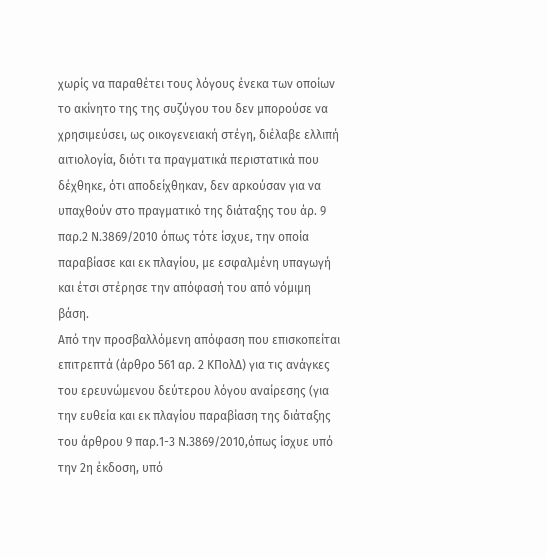χωρίς να παραθέτει τους λόγους ένεκα των οποίων το ακίνητο της της συζύγου του δεν μπορούσε να χρησιμεύσει, ως οικογενειακή στέγη, διέλαβε ελλιπή αιτιολογία, διότι τα πραγματικά περιστατικά που δέχθηκε, ότι αποδείχθηκαν, δεν αρκούσαν για να υπαχθούν στο πραγματικό της διάταξης του άρ. 9 παρ.2 Ν.3869/2010 όπως τότε ίσχυε, την οποία παραβίασε και εκ πλαγίου, με εσφαλμένη υπαγωγή και έτσι στέρησε την απόφασή του από νόμιμη βάση.
Από την προσβαλλόμενη απόφαση που επισκοπείται επιτρεπτά (άρθρο 561 αρ. 2 ΚΠολΔ) για τις ανάγκες του ερευνώμενου δεύτερου λόγου αναίρεσης (για την ευθεία και εκ πλαγίου παραβίαση της διάταξης του άρθρου 9 παρ.1-3 Ν.3869/2010,όπως ίσχυε υπό την 2η έκδοση, υπό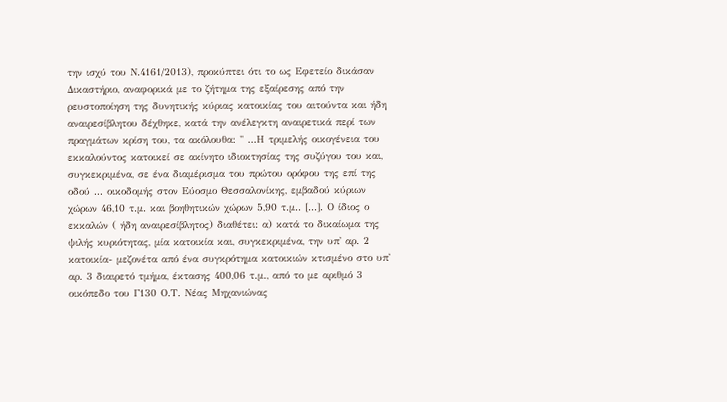την ισχύ του Ν.4161/2013), προκύπτει ότι το ως Εφετείο δικάσαν Δικαστήριο, αναφορικά με το ζήτημα της εξαίρεσης από την ρευστοποίηση της δυνητικής κύριας κατοικίας του αιτούντα και ήδη αναιρεσίβλητου δέχθηκε, κατά την ανέλεγκτη αναιρετικά περί των πραγμάτων κρίση του, τα ακόλουθα: " ...Η τριμελής οικογένεια του εκκαλούντος κατοικεί σε ακίνητο ιδιοκτησίας της συζύγου του και, συγκεκριμένα, σε ένα διαμέρισμα του πρώτου ορόφου της επί της οδού ... οικοδομής στον Εύοσμο Θεσσαλονίκης, εμβαδού κύριων χώρων 46,10 τ.μ. και βοηθητικών χώρων 5,90 τ.μ.. [...]. Ο ίδιος ο εκκαλών ( ήδη αναιρεσίβλητος) διαθέτει: α) κατά το δικαίωμα της ψιλής κυριότητας, μία κατοικία και, συγκεκριμένα, την υπ' αρ. 2 κατοικία- μεζονέτα από ένα συγκρότημα κατοικιών κτισμένο στο υπ' αρ. 3 διαιρετό τμήμα, έκτασης 400,06 τ.μ., από το με αριθμό 3 οικόπεδο του Γ130 Ο.Τ. Νέας Μηχανιώνας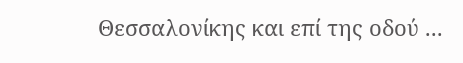Θεσσαλονίκης και επί της οδού ...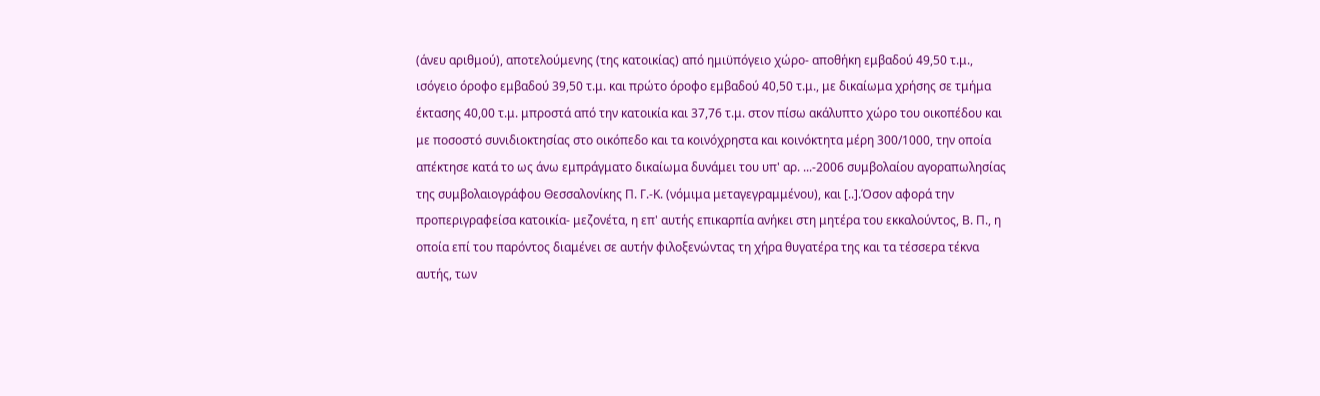(άνευ αριθμού), αποτελούμενης (της κατοικίας) από ημιϋπόγειο χώρο- αποθήκη εμβαδού 49,50 τ.μ., ισόγειο όροφο εμβαδού 39,50 τ.μ. και πρώτο όροφο εμβαδού 40,50 τ.μ., με δικαίωμα χρήσης σε τμήμα έκτασης 40,00 τ.μ. μπροστά από την κατοικία και 37,76 τ.μ. στον πίσω ακάλυπτο χώρο του οικοπέδου και με ποσοστό συνιδιοκτησίας στο οικόπεδο και τα κοινόχρηστα και κοινόκτητα μέρη 300/1000, την οποία απέκτησε κατά το ως άνω εμπράγματο δικαίωμα δυνάμει του υπ' αρ. ...-2006 συμβολαίου αγοραπωλησίας της συμβολαιογράφου Θεσσαλονίκης Π. Γ.-Κ. (νόμιμα μεταγεγραμμένου), και [..].Όσον αφορά την προπεριγραφείσα κατοικία- μεζονέτα, η επ' αυτής επικαρπία ανήκει στη μητέρα του εκκαλούντος, Β. Π., η οποία επί του παρόντος διαμένει σε αυτήν φιλοξενώντας τη χήρα θυγατέρα της και τα τέσσερα τέκνα αυτής, των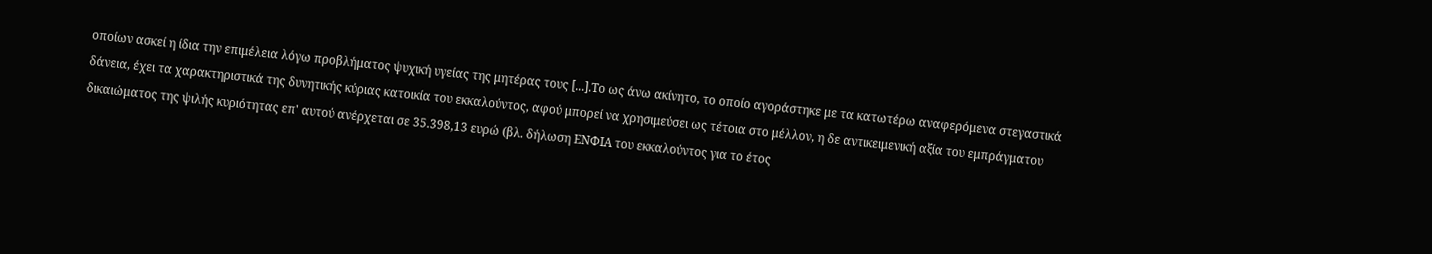οποίων ασκεί η ίδια την επιμέλεια λόγω προβλήματος ψυχική υγείας της μητέρας τους [...].Το ως άνω ακίνητο, το οποίο αγοράστηκε με τα κατωτέρω αναφερόμενα στεγαστικά δάνεια, έχει τα χαρακτηριστικά της δυνητικής κύριας κατοικία του εκκαλούντος, αφού μπορεί να χρησιμεύσει ως τέτοια στο μέλλον, η δε αντικειμενική αξία του εμπράγματου δικαιώματος της ψιλής κυριότητας επ' αυτού ανέρχεται σε 35.398,13 ευρώ (βλ. δήλωση ΕΝΦΙΑ του εκκαλούντος για το έτος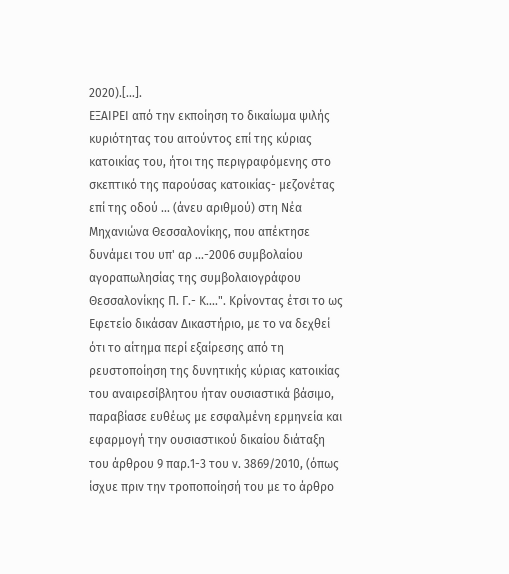2020).[...].
ΕΞΑΙΡΕΙ από την εκποίηση το δικαίωμα ψιλής κυριότητας του αιτούντος επί της κύριας κατοικίας του, ήτοι της περιγραφόμενης στο σκεπτικό της παρούσας κατοικίας- μεζονέτας επί της οδού ... (άνευ αριθμού) στη Νέα Μηχανιώνα Θεσσαλονίκης, που απέκτησε δυνάμει του υπ' αρ ...-2006 συμβολαίου αγοραπωλησίας της συμβολαιογράφου Θεσσαλονίκης Π. Γ.- Κ....". Κρίνοντας έτσι το ως Εφετείο δικάσαν Δικαστήριο, με το να δεχθεί ότι το αίτημα περί εξαίρεσης από τη ρευστοποίηση της δυνητικής κύριας κατοικίας του αναιρεσίβλητου ήταν ουσιαστικά βάσιμο, παραβίασε ευθέως με εσφαλμένη ερμηνεία και εφαρμογή την ουσιαστικού δικαίου διάταξη του άρθρου 9 παρ.1-3 του ν. 3869/2010, (όπως ίσχυε πριν την τροποποίησή του με το άρθρο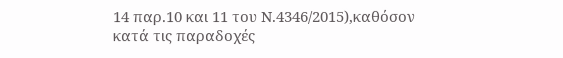14 παρ.10 και 11 του Ν.4346/2015),καθόσον κατά τις παραδοχές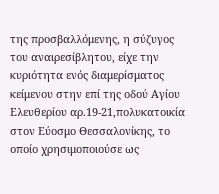της προσβαλλόμενης, η σύζυγος του αναιρεσίβλητου, είχε την κυριότητα ενός διαμερίσματος κείμενου στην επί της οδού Αγίου Ελευθερίου αρ.19-21,πολυκατοικία στον Εύοσμο Θεσσαλονίκης, το οποίο χρησιμοποιούσε ως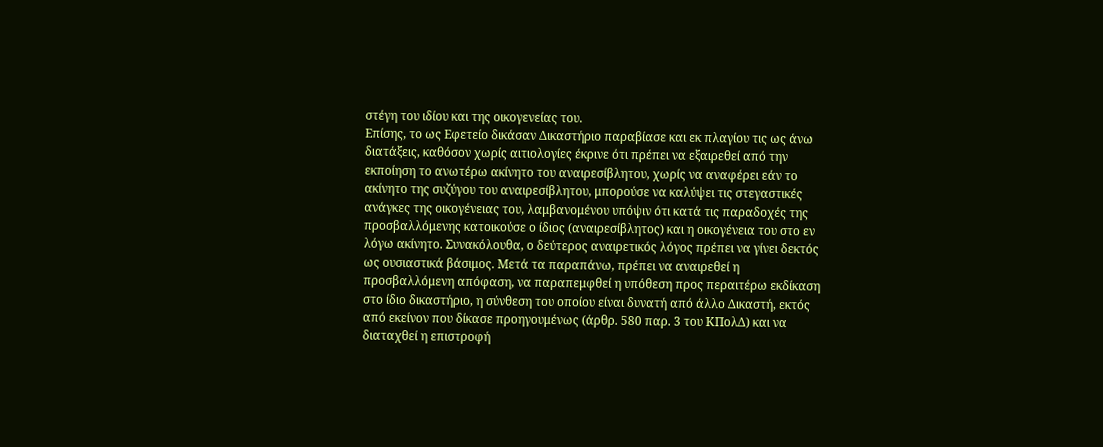στέγη του ιδίου και της οικογενείας του.
Επίσης, το ως Εφετείο δικάσαν Δικαστήριο παραβίασε και εκ πλαγίου τις ως άνω διατάξεις, καθόσον χωρίς αιτιολογίες έκρινε ότι πρέπει να εξαιρεθεί από την εκποίηση το ανωτέρω ακίνητο του αναιρεσίβλητου, χωρίς να αναφέρει εάν το ακίνητο της συζύγου του αναιρεσίβλητου, μπορούσε να καλύψει τις στεγαστικές ανάγκες της οικογένειας του, λαμβανομένου υπόψιν ότι κατά τις παραδοχές της προσβαλλόμενης κατοικούσε ο ίδιος (αναιρεσίβλητος) και η οικογένεια του στο εν λόγω ακίνητο. Συνακόλουθα, ο δεύτερος αναιρετικός λόγος πρέπει να γίνει δεκτός ως ουσιαστικά βάσιμος. Μετά τα παραπάνω, πρέπει να αναιρεθεί η προσβαλλόμενη απόφαση, να παραπεμφθεί η υπόθεση προς περαιτέρω εκδίκαση στο ίδιο δικαστήριο, η σύνθεση του οποίου είναι δυνατή από άλλο Δικαστή, εκτός από εκείνον που δίκασε προηγουμένως (άρθρ. 580 παρ. 3 του ΚΠολΔ) και να διαταχθεί η επιστροφή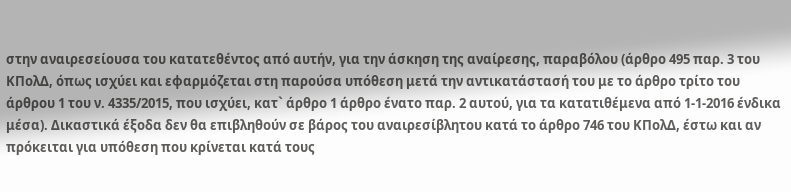στην αναιρεσείουσα του κατατεθέντος από αυτήν, για την άσκηση της αναίρεσης, παραβόλου (άρθρο 495 παρ. 3 του ΚΠολΔ, όπως ισχύει και εφαρμόζεται στη παρούσα υπόθεση μετά την αντικατάστασή του με το άρθρο τρίτο του άρθρου 1 του ν. 4335/2015, που ισχύει, κατ` άρθρο 1 άρθρο ένατο παρ. 2 αυτού, για τα κατατιθέμενα από 1-1-2016 ένδικα μέσα). Δικαστικά έξοδα δεν θα επιβληθούν σε βάρος του αναιρεσίβλητου κατά το άρθρο 746 του ΚΠολΔ, έστω και αν πρόκειται για υπόθεση που κρίνεται κατά τους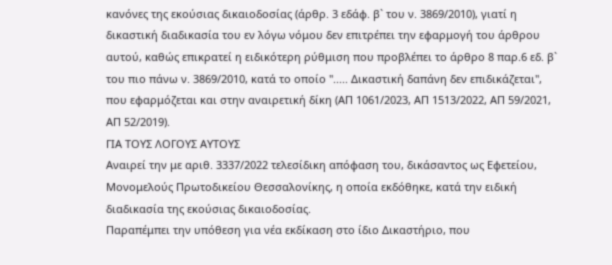κανόνες της εκούσιας δικαιοδοσίας (άρθρ. 3 εδάφ. β` του ν. 3869/2010), γιατί η δικαστική διαδικασία του εν λόγω νόμου δεν επιτρέπει την εφαρμογή του άρθρου αυτού, καθώς επικρατεί η ειδικότερη ρύθμιση που προβλέπει το άρθρο 8 παρ.6 εδ. β` του πιο πάνω ν. 3869/2010, κατά το οποίο "..... Δικαστική δαπάνη δεν επιδικάζεται", που εφαρμόζεται και στην αναιρετική δίκη (ΑΠ 1061/2023, ΑΠ 1513/2022, ΑΠ 59/2021, ΑΠ 52/2019).
ΓΙΑ ΤΟΥΣ ΛΟΓΟΥΣ ΑΥΤΟΥΣ
Αναιρεί την με αριθ. 3337/2022 τελεσίδικη απόφαση του, δικάσαντος ως Εφετείου, Μονομελούς Πρωτοδικείου Θεσσαλονίκης, η οποία εκδόθηκε, κατά την ειδική διαδικασία της εκούσιας δικαιοδοσίας.
Παραπέμπει την υπόθεση για νέα εκδίκαση στο ίδιο Δικαστήριο, που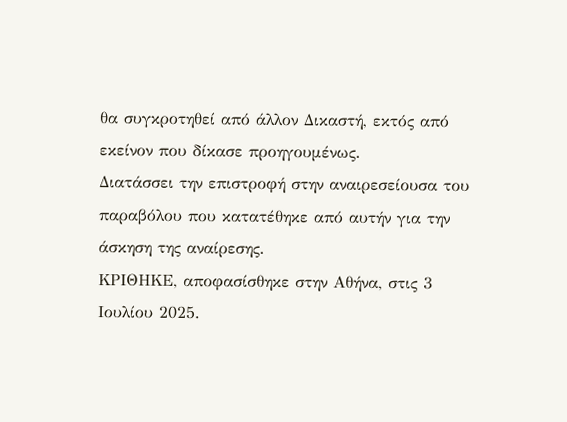θα συγκροτηθεί από άλλον Δικαστή, εκτός από εκείνον που δίκασε προηγουμένως.
Διατάσσει την επιστροφή στην αναιρεσείουσα του παραβόλου που κατατέθηκε από αυτήν για την άσκηση της αναίρεσης.
ΚΡΙΘΗΚΕ, αποφασίσθηκε στην Αθήνα, στις 3 Ιουλίου 2025.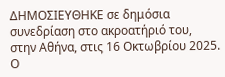ΔΗΜΟΣΙΕΥΘΗΚΕ σε δημόσια συνεδρίαση στο ακροατήριό του, στην Αθήνα, στις 16 Οκτωβρίου 2025.
Ο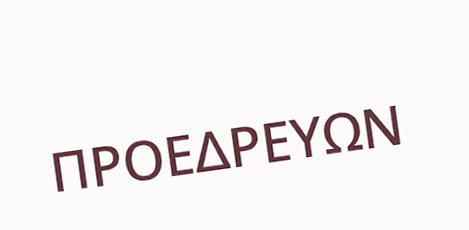ΠΡΟΕΔΡΕΥΩΝ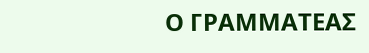Ο ΓΡΑΜΜΑΤΕΑΣ